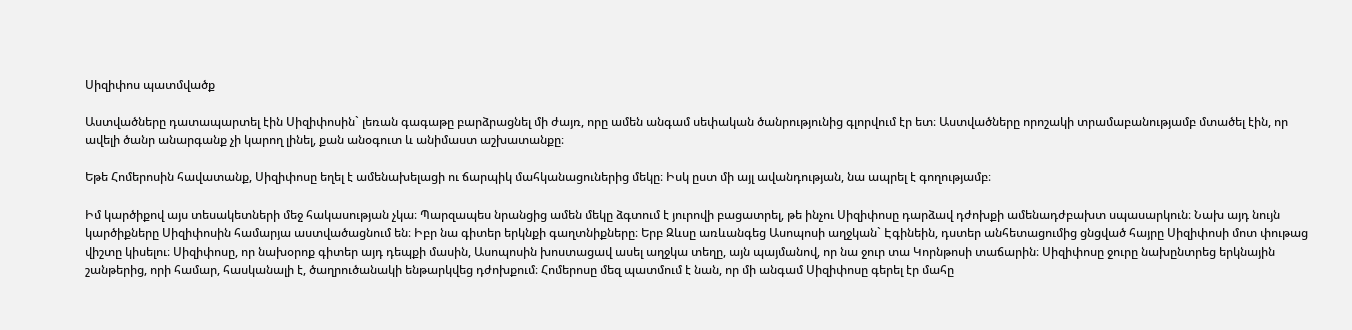Սիզիփոս պատմվածք

Աստվածները դատապարտել էին Սիզիփոսին` լեռան գագաթը բարձրացնել մի ժայռ, որը ամեն անգամ սեփական ծանրությունից գլորվում էր ետ։ Աստվածները որոշակի տրամաբանությամբ մտածել էին, որ ավելի ծանր անարգանք չի կարող լինել, քան անօգուտ և անիմաստ աշխատանքը։

Եթե Հոմերոսին հավատանք, Սիզիփոսը եղել է ամենախելացի ու ճարպիկ մահկանացուներից մեկը։ Իսկ ըստ մի այլ ավանդության, նա ապրել է գողությամբ։

Իմ կարծիքով այս տեսակետների մեջ հակասության չկա։ Պարզապես նրանցից ամեն մեկը ձգտում է յուրովի բացատրել, թե ինչու Սիզիփոսը դարձավ դժոխքի ամենադժբախտ սպասարկուն։ Նախ այդ նույն կարծիքները Սիզիփոսին համարյա աստվածացնում են։ Իբր նա գիտեր երկնքի գաղտնիքները։ Երբ Զևսը առևանգեց Ասոպոսի աղջկան` Էգինեին, դստեր անհետացումից ցնցված հայրը Սիզիփոսի մոտ փութաց վիշտը կիսելու։ Սիզիփոսը, որ նախօրոք գիտեր այդ դեպքի մասին, Ասոպոսին խոստացավ ասել աղջկա տեղը, այն պայմանով, որ նա ջուր տա Կորնթոսի տաճարին։ Սիզիփոսը ջուրը նախընտրեց երկնային շանթերից, որի համար, հասկանալի է, ծաղրուծանակի ենթարկվեց դժոխքում։ Հոմերոսը մեզ պատմում է նան, որ մի անգամ Սիզիփոսը գերել էր մահը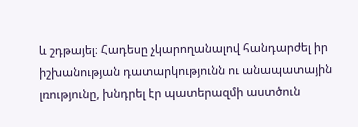և շդթայել։ Հադեսը չկարողանալով հանդարժել իր իշխանության դատարկությունն ու անապատային լռությունը, խնդրել էր պատերազմի աստծուն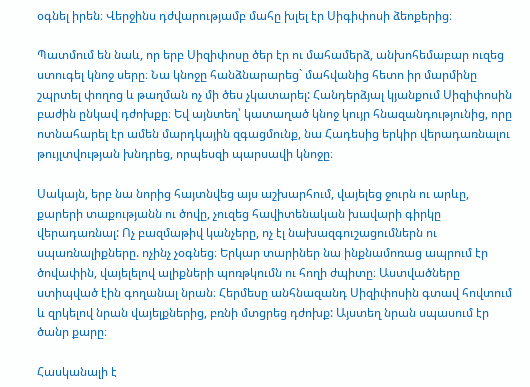օգնել իրեն։ Վերջինս դժվարությամբ մահը խլել էր Սիգիփոսի ձեոքերից։

Պատմում են նաև, որ երբ Սիզիփոսը ծեր էր ու մահամերձ, անխոհեմաբար ուզեց ստուգել կնոջ սերը։ Նա կնոջը հանձնարարեց` մահվանից հետո իր մարմինը շպրտել փողոց և թաղման ոչ մի ծես չկատարել: Հանդերձյալ կյանքում Սիզիփոսին բաժին ընկավ դժոխքը։ Եվ այնտեղ՝ կատաղած կնոջ կույր հնազանդությունից, որը ոտնահարել էր ամեն մարդկային զգացմունք, նա Հադեսից երկիր վերադառնալու թույլտվության խնդրեց, որպեսզի պարսավի կնոջը։

Սակայն, երբ նա նորից հայտնվեց այս աշխարհում, վայելեց ջուրն ու արևը, քարերի տաքությանն ու ծովը, չուզեց հավիտենական խավարի գիրկը վերադառնալ: Ոչ բազմաթիվ կանչերը, ոչ էլ նախազգուշացումներն ու սպառնալիքները. ոչինչ չօգնեց։ Երկար տարիներ նա ինքնամոռաց ապրում էր ծովափին, վայելելով ալիքների պոռթկումն ու հողի ժպիտը։ Աստվածները ստիպված էին գողանալ նրան։ Հերմեսը անհնազանդ Սիզիփոսին գտավ հովտում և զրկելով նրան վայելքներից, բռնի մտցրեց դժոխք: Այստեղ նրան սպասում էր ծանր քարը։

Հասկանալի է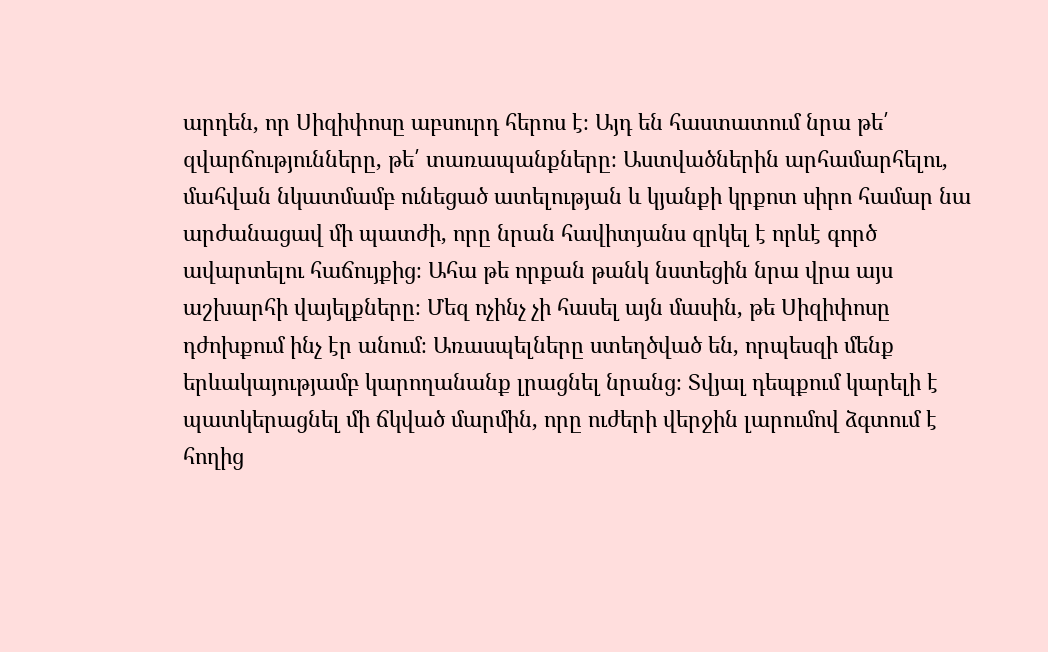արդեն, որ Սիզիփոսը աբսուրդ հերոս է։ Այդ են հաստատում նրա թե՛ զվարճությունները, թե՛ տառապանքները։ Աստվածներին արհամարհելու, մահվան նկատմամբ ունեցած ատելության և կյանքի կրքոտ սիրո համար նա արժանացավ մի պատժի, որը նրան հավիտյանս զրկել է որևէ գործ ավարտելու հաճույքից։ Ահա թե որքան թանկ նստեցին նրա վրա այս աշխարհի վայելքները։ Մեզ ոչինչ չի հասել այն մասին, թե Սիզիփոսը դժոխքում ինչ էր անում։ Առասպելները ստեղծված են, որպեսզի մենք երևակայությամբ կարողանանք լրացնել նրանց։ Տվյալ դեպքում կարելի է պատկերացնել մի ճկված մարմին, որը ուժերի վերջին լարումով ձգտում է հողից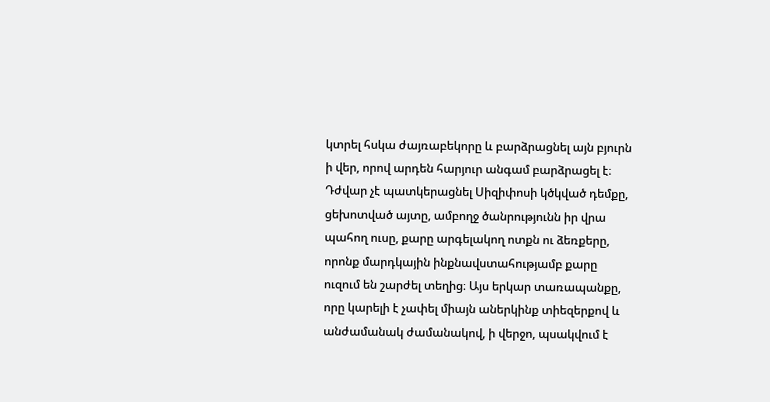կտրել հսկա ժայռաբեկորը և բարձրացնել այն բյուրն ի վեր, որով արդեն հարյուր անգամ բարձրացել է։ Դժվար չէ պատկերացնել Սիզիփոսի կծկված դեմքը, ցեխոտված այտը, ամբողջ ծանրությունն իր վրա պահող ուսը, քարը արգելակող ոտքն ու ձեռքերը, որոնք մարդկային ինքնավստահությամբ քարը ուզում են շարժել տեղից։ Այս երկար տառապանքը, որը կարելի է չափել միայն աներկինք տիեզերքով և անժամանակ ժամանակով, ի վերջո, պսակվում է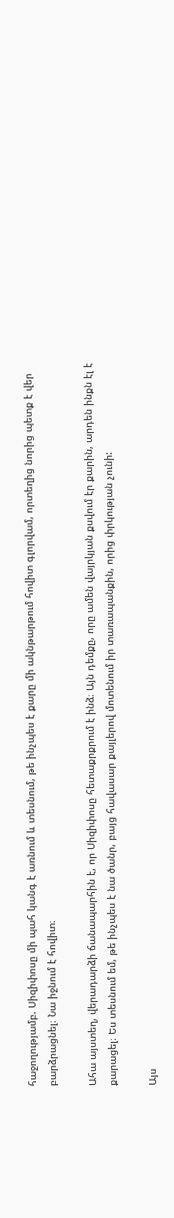հաջողությամբ. Սիզիփոսը մի պահ կանգ է առնում և տեսնում, թե ինչպես է քարը մի ակնթարթում հովիտ գլորվամ, որտեղից նորից պետք է վեր բարձրացնել։ Նա իջնում է հովիտ։

Ահա այստեղ, վերադարձի ճանապարհին է, որ Սիզիփոսը հետաքրքրում է ինձ։ Այն դեմքը, որը ամեն վայրկյան քսվում էր քարին, արդեն ինքն էլ է քարացել։ Ես տեսնում եմ, թե ինչպես է նա ծանր, բայց հավասար քայլերով մոտենում իր տառապանքին, որից փրկության չունի:

Այս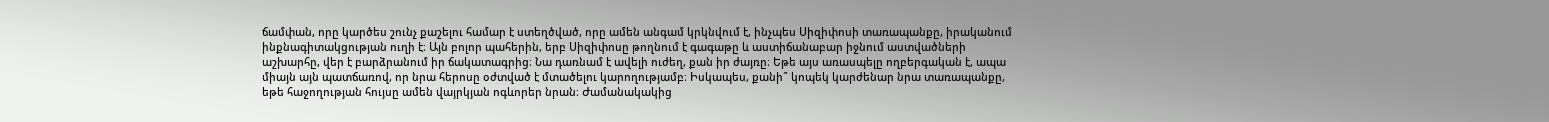ճամփան, որը կարծես շունչ քաշելու համար է ստեղծված, որը ամեն անգամ կրկնվում է, ինչպես Սիզիփոսի տառապանքը, իրականում ինքնագիտակցության ուղի է։ Այն բոլոր պահերին, երբ Սիզիփոսը թողնում է գագաթը և աստիճանաբար իջնում աստվածների աշխարհը, վեր է բարձրանում իր ճակատագրից։ Նա դառնամ է ավելի ուժեղ, քան իր ժայռը։ Եթե այս առասպելը ողբերգական է, ապա միայն այն պատճառով, որ նրա հերոսը օժտված է մտածելու կարողությամբ։ Իսկապես, քանի՞ կոպեկ կարժենար նրա տառապանքը, եթե հաջողության հույսը ամեն վայրկյան ոգևորեր նրան։ Ժամանակակից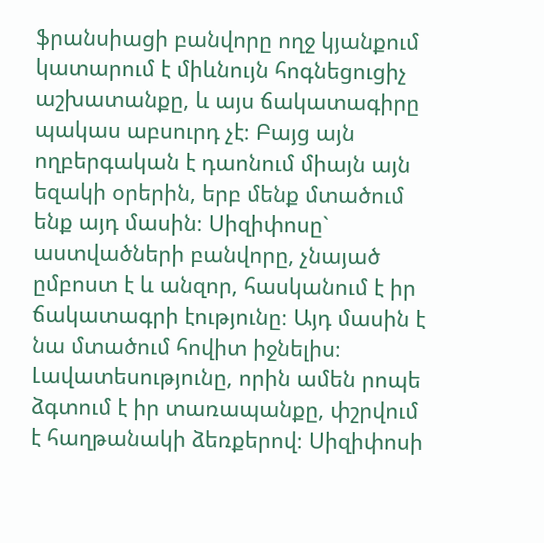ֆրանսիացի բանվորը ողջ կյանքում կատարում է միևնույն հոգնեցուցիչ աշխատանքը, և այս ճակատագիրը պակաս աբսուրդ չէ։ Բայց այն ողբերգական է դաոնում միայն այն եզակի օրերին, երբ մենք մտածում ենք այդ մասին։ Սիզիփոսը` աստվածների բանվորը, չնայած ըմբոստ է և անզոր, հասկանում է իր ճակատագրի էությունը։ Այդ մասին է նա մտածում հովիտ իջնելիս։ Լավատեսությունը, որին ամեն րոպե ձգտում է իր տառապանքը, փշրվում է հաղթանակի ձեռքերով։ Սիզիփոսի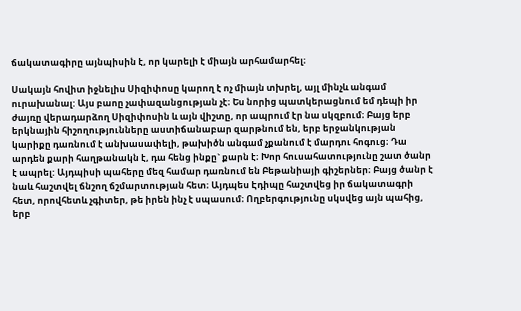ճակատագիրը այնպիսին է, որ կարելի է միայն արհամարհել։

Սակայն հովիտ իջնելիս Սիզիփոսը կարող է ոչ միայն տխրել, այլ մինչև անգամ ուրախանալ: Այս բաոը չափազանցության չէ։ Ես նորից պատկերացնում եմ դեպի իր ժայռը վերադարձող Սիզիփոսին և այն վիշտը, որ ապրում էր նա սկզբում։ Բայց երբ երկնային հիշողությունները աստիճանաբար զարթնում են, երբ երջանկության կարիքը դառնում է անխասափելի, թախիծն անգամ չքանում է մարդու հոգուց։ Դա արդեն քարի հաղթանակն է, դա հենց ինքը` քարն է։ Խոր հուսահատությունը շատ ծանր է ապրել: Այդպիսի պահերը մեզ համար դառնում են Բեթանիայի գիշերներ։ Բայց ծանր է նաև հաշտվել ճնշող ճշմարտության հետ։ Այդպես Էդիպը հաշտվեց իր ճակատագրի հետ, որովհետև չգիտեր, թե իրեն ինչ է սպասում։ Ողբերգությունը սկսվեց այն պահից, երբ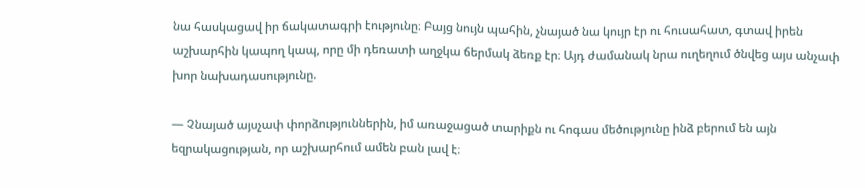նա հասկացավ իր ճակատագրի էությունը։ Բայց նույն պահին, չնայած նա կույր էր ու հուսահատ, գտավ իրեն աշխարհին կապող կապ, որը մի դեռատի աղջկա ճերմակ ձեռք էր։ Այդ ժամանակ նրա ուղեղում ծնվեց այս անչափ խոր նախադասությունը.

— Չնայած այսչափ փորձություններին, իմ առաջացած տարիքն ու հոգաս մեծությունը ինձ բերում են այն եզրակացության, որ աշխարհում ամեն բան լավ է։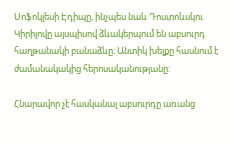Սոֆոկլեսի Էդիպը, ինչպես նաև Դոստոևսկու Կիրիլովը այսպիսով ձևակերպում են աբսուրդ հաղթանակի բանաձևը։ Անտիկ խելքը հասնում է ժամանակակից հերոսականությանը:

Հնարավոր չէ հասկանալ աբսուրդը առանց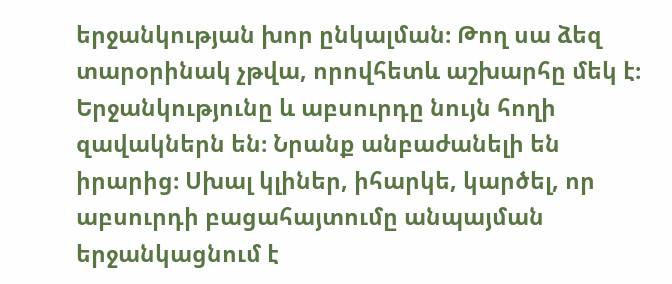երջանկության խոր ընկալման։ Թող սա ձեզ տարօրինակ չթվա, որովհետև աշխարհը մեկ է։ Երջանկությունը և աբսուրդը նույն հողի զավակներն են։ Նրանք անբաժանելի են իրարից։ Սխալ կլիներ, իհարկե, կարծել, որ աբսուրդի բացահայտումը անպայման երջանկացնում է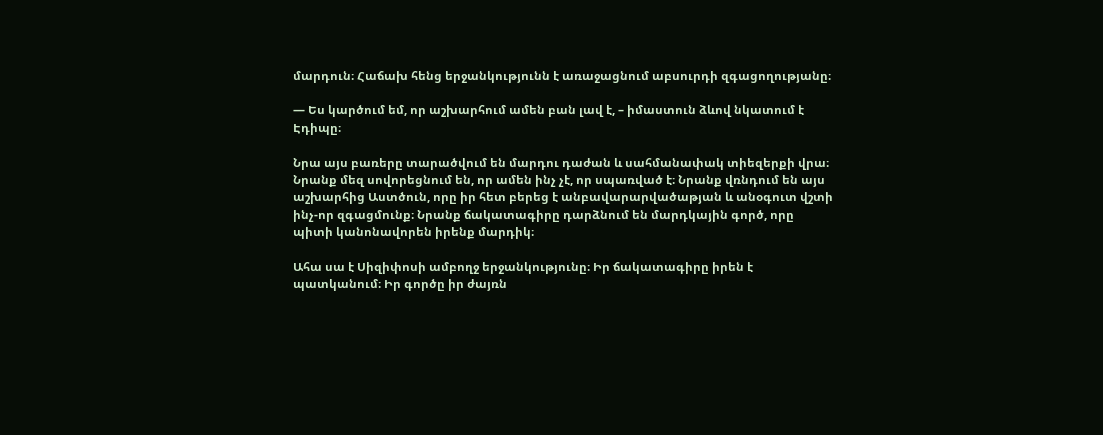մարդուն։ Հաճախ հենց երջանկությունն է առաջացնում աբսուրդի զգացողությանը։

— Ես կարծում եմ, որ աշխարհում ամեն բան լավ է, – իմաստուն ձևով նկատում է Էդիպը։

Նրա այս բառերը տարածվում են մարդու դաժան և սահմանափակ տիեզերքի վրա։ Նրանք մեզ սովորեցնում են, որ ամեն ինչ չէ, որ սպառված է։ Նրանք վռնդում են այս աշխարհից Աստծուն, որը իր հետ բերեց է անբավարարվածաթյան և անօգուտ վշտի ինչ-որ զգացմունք։ Նրանք ճակատագիրը դարձնում են մարդկային գործ, որը պիտի կանոնավորեն իրենք մարդիկ։

Ահա սա է Սիզիփոսի ամբողջ երջանկությունը։ Իր ճակատագիրը իրեն է պատկանում։ Իր գործը իր ժայռն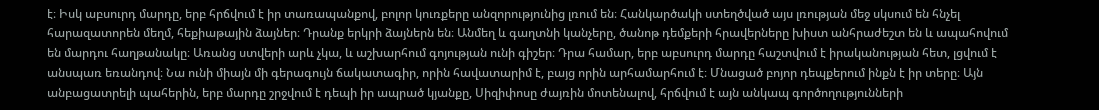է։ Իսկ աբսուրդ մարդը, երբ հրճվում է իր տառապանքով, բոլոր կուռքերը անզորությունից լռում են։ Հանկարծակի ստեղծված այս լռության մեջ սկսում են հնչել հարազատորեն մեղմ, հեքիաթային ձայներ։ Դրանք երկրի ձայներն են։ Անմեղ և գաղտնի կանչերը, ծանոթ դեմքերի հրավերները խիստ անհրաժեշտ են և ապահովում են մարդու հաղթանակը։ Առանց ստվերի արև չկա, և աշխարհում գոյության ունի գիշեր։ Դրա համար, երբ աբսուրդ մարդը հաշտվում է իրականության հետ, լցվում է անսպառ եռանդով։ Նա ունի միայն մի գերագույն ճակատագիր, որին հավատարիմ է, բայց որին արհամարհում է։ Մնացած բոյոր դեպքերում ինքն է իր տերը։ Այն անբացատրելի պահերին, երբ մարդը շրջվում է դեպի իր ապրած կյանքը, Սիզիփոսը ժայռին մոտենալով, հրճվում է այն անկապ գործողությունների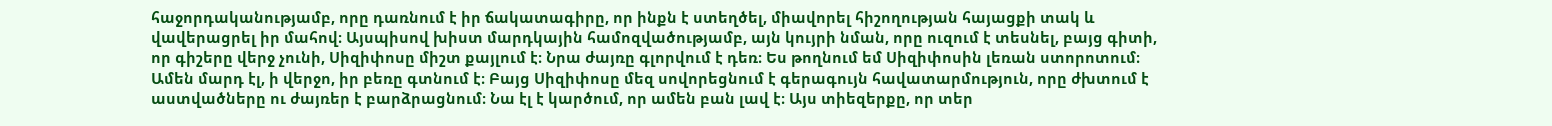հաջորդականությամբ, որը դառնում է իր ճակատագիրը, որ ինքն է ստեղծել, միավորել հիշողության հայացքի տակ և վավերացրել իր մահով։ Այսպիսով խիստ մարդկային համոզվածությամբ, այն կույրի նման, որը ուզում է տեսնել, բայց գիտի, որ գիշերը վերջ չունի, Սիզիփոսը միշտ քայլում է։ Նրա ժայռը գլորվում է դեռ։ Ես թողնում եմ Սիզիփոսին լեռան ստորոտում։ Ամեն մարդ էլ, ի վերջո, իր բեռը գտնում է։ Բայց Սիզիփոսը մեզ սովորեցնում է գերագույն հավատարմություն, որը ժխտում է աստվածները ու ժայռեր է բարձրացնում։ Նա էլ է կարծում, որ ամեն բան լավ է։ Այս տիեզերքը, որ տեր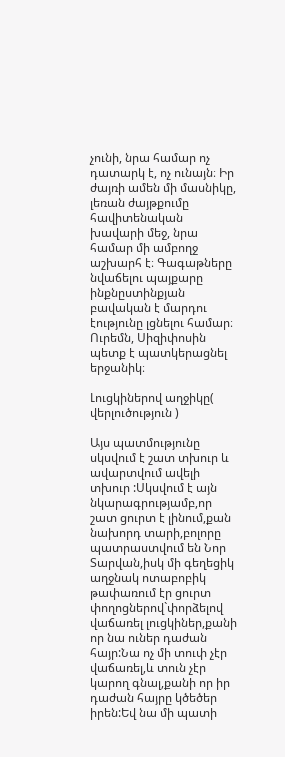չունի, նրա համար ոչ դատարկ է, ոչ ունայն։ Իր ժայռի ամեն մի մասնիկը, լեռան ժայթքումը հավիտենական խավարի մեջ, նրա համար մի ամբողջ աշխարհ է։ Գագաթները նվաճելու պայքարը ինքնըստինքյան բավական է մարդու էությունը լցնելու համար։ Ուրեմն, Սիզիփոսին պետք է պատկերացնել երջանիկ։

Լուցկիներով աղջիկը( վերլուծություն )

Այս պատմությունը սկսվում է շատ տխուր և ավարտվում ավելի տխուր :Սկսվում է այն նկարագրությամբ,որ շատ ցուրտ է լինում,քան նախորդ տարի,բոլորը պատրաստվում են Նոր Տարվան,իսկ մի գեղեցիկ աղջնակ ոտաբոբիկ թափառում էր ցուրտ փողոցներով`փորձելով վաճառել լուցկիներ,քանի որ նա ուներ դաժան հայր:Նա ոչ մի տուփ չէր վաճառել,և տուն չէր կարող գնալ,քանի որ իր դաժան հայրը կծեծեր իրեն:Եվ նա մի պատի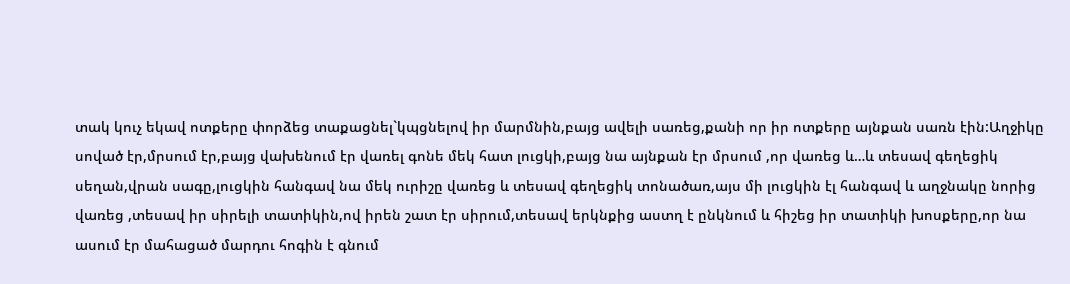տակ կուչ եկավ ոտքերը փորձեց տաքացնել`կպցնելով իր մարմնին,բայց ավելի սառեց,քանի որ իր ոտքերը այնքան սառն էին:Աղջիկը սոված էր,մրսում էր,բայց վախենում էր վառել գոնե մեկ հատ լուցկի,բայց նա այնքան էր մրսում ,որ վառեց և…և տեսավ գեղեցիկ սեղան,վրան սագը,լուցկին հանգավ նա մեկ ուրիշը վառեց և տեսավ գեղեցիկ տոնածառ,այս մի լուցկին էլ հանգավ և աղջնակը նորից վառեց ,տեսավ իր սիրելի տատիկին,ով իրեն շատ էր սիրում,տեսավ երկնքից աստղ է ընկնում և հիշեց իր տատիկի խոսքերը,որ նա ասում էր մահացած մարդու հոգին է գնում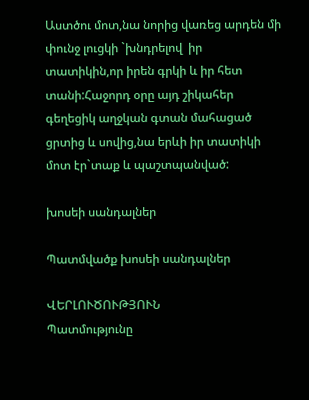Աստծու մոտ,նա նորից վառեց արդեն մի փունջ լուցկի `խնդրելով  իր տատիկին,որ իրեն գրկի և իր հետ տանի:Հաջորդ օրը այդ շիկահեր գեղեցիկ աղջկան գտան մահացած ցրտից և սովից,նա երևի իր տատիկի մոտ էր`տաք և պաշտպանված:

խոսեի սանդալներ

Պատմվածք խոսեի սանդալներ

ՎԵՐԼՈՒԾՈՒԹՅՈՒՆ
Պատմությունը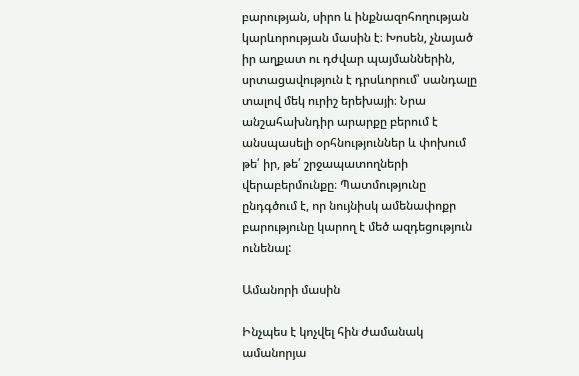բարության, սիրո և ինքնազոհողության կարևորության մասին է։ Խոսեն, չնայած իր աղքատ ու դժվար պայմաններին, սրտացավություն է դրսևորում՝ սանդալը տալով մեկ ուրիշ երեխայի։ Նրա անշահախնդիր արարքը բերում է անսպասելի օրհնություններ և փոխում թե՛ իր, թե՛ շրջապատողների վերաբերմունքը։ Պատմությունը ընդգծում է, որ նույնիսկ ամենափոքր բարությունը կարող է մեծ ազդեցություն ունենալ:

Ամանորի մասին

Ինչպես է կոչվել հին ժամանակ ամանորյա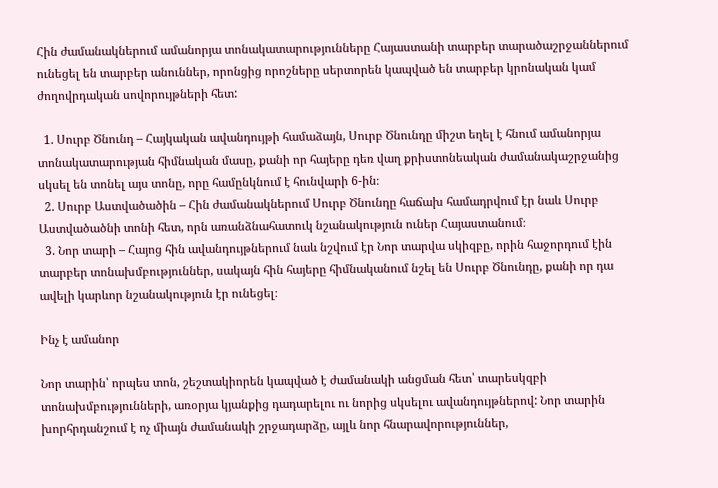Հին ժամանակներում ամանորյա տոնակատարությունները Հայաստանի տարբեր տարածաշրջաններում ունեցել են տարբեր անուններ, որոնցից որոշները սերտորեն կապված են տարբեր կրոնական կամ ժողովրդական սովորույթների հետ:

  1. Սուրբ Ծնունդ – Հայկական ավանդույթի համաձայն, Սուրբ Ծնունդը միշտ եղել է հնում ամանորյա տոնակատարության հիմնական մասը, քանի որ հայերը դեռ վաղ քրիստոնեական ժամանակաշրջանից սկսել են տոնել այս տոնը, որը համընկնում է հունվարի 6-ին։
  2. Սուրբ Աստվածածին – Հին ժամանակներում Սուրբ Ծնունդը հաճախ համադրվում էր նաև Սուրբ Աստվածածնի տոնի հետ, որն առանձնահատուկ նշանակություն ուներ Հայաստանում։
  3. Նոր տարի – Հայոց հին ավանդույթներում նաև նշվում էր Նոր տարվա սկիզբը, որին հաջորդում էին տարբեր տոնախմբություններ, սակայն հին հայերը հիմնականում նշել են Սուրբ Ծնունդը, քանի որ դա ավելի կարևոր նշանակություն էր ունեցել։

Ինչ է ամանոր

Նոր տարին՝ որպես տոն, շեշտակիորեն կապված է ժամանակի անցման հետ՝ տարեսկզբի տոնախմբությունների, առօրյա կյանքից դադարելու ու նորից սկսելու ավանդույթներով: Նոր տարին խորհրդանշում է ոչ միայն ժամանակի շրջադարձը, այլև նոր հնարավորություններ,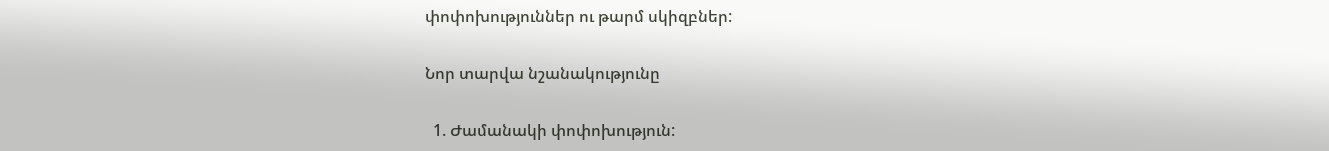փոփոխություններ ու թարմ սկիզբներ:

Նոր տարվա նշանակությունը

  1. Ժամանակի փոփոխություն: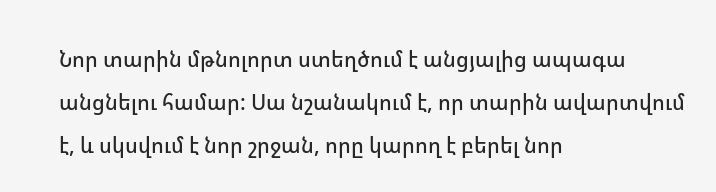Նոր տարին մթնոլորտ ստեղծում է անցյալից ապագա անցնելու համար: Սա նշանակում է, որ տարին ավարտվում է, և սկսվում է նոր շրջան, որը կարող է բերել նոր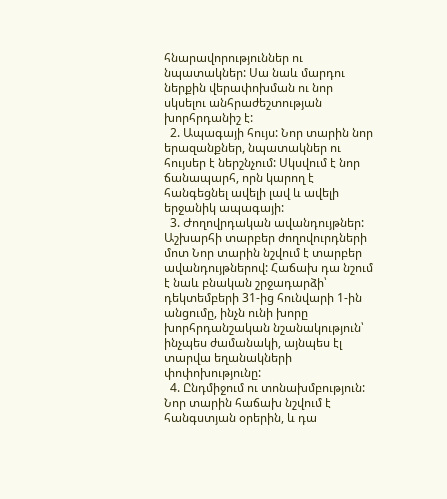հնարավորություններ ու նպատակներ: Սա նաև մարդու ներքին վերափոխման ու նոր սկսելու անհրաժեշտության խորհրդանիշ է:
  2. Ապագայի հույս: Նոր տարին նոր երազանքներ, նպատակներ ու հույսեր է ներշնչում: Սկսվում է նոր ճանապարհ, որն կարող է հանգեցնել ավելի լավ և ավելի երջանիկ ապագայի:
  3. Ժողովրդական ավանդույթներ: Աշխարհի տարբեր ժողովուրդների մոտ Նոր տարին նշվում է տարբեր ավանդույթներով: Հաճախ դա նշում է նաև բնական շրջադարձի՝ դեկտեմբերի 31-ից հունվարի 1-ին անցումը, ինչն ունի խորը խորհրդանշական նշանակություն՝ ինչպես ժամանակի, այնպես էլ տարվա եղանակների փոփոխությունը:
  4. Ընդմիջում ու տոնախմբություն: Նոր տարին հաճախ նշվում է հանգստյան օրերին, և դա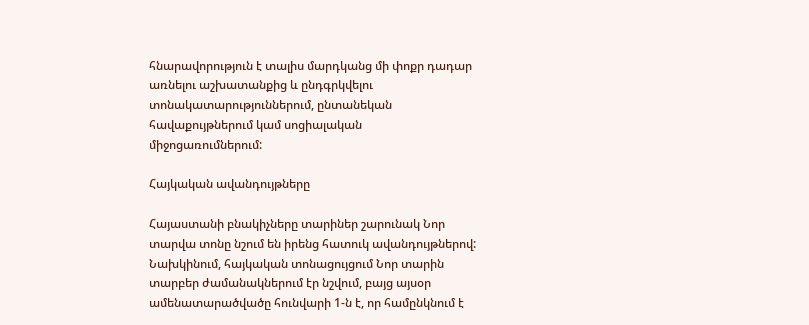հնարավորություն է տալիս մարդկանց մի փոքր դադար առնելու աշխատանքից և ընդգրկվելու տոնակատարություններում, ընտանեկան հավաքույթներում կամ սոցիալական միջոցառումներում:

Հայկական ավանդույթները

Հայաստանի բնակիչները տարիներ շարունակ Նոր տարվա տոնը նշում են իրենց հատուկ ավանդույթներով: Նախկինում, հայկական տոնացույցում Նոր տարին տարբեր ժամանակներում էր նշվում, բայց այսօր ամենատարածվածը հունվարի 1-ն է, որ համընկնում է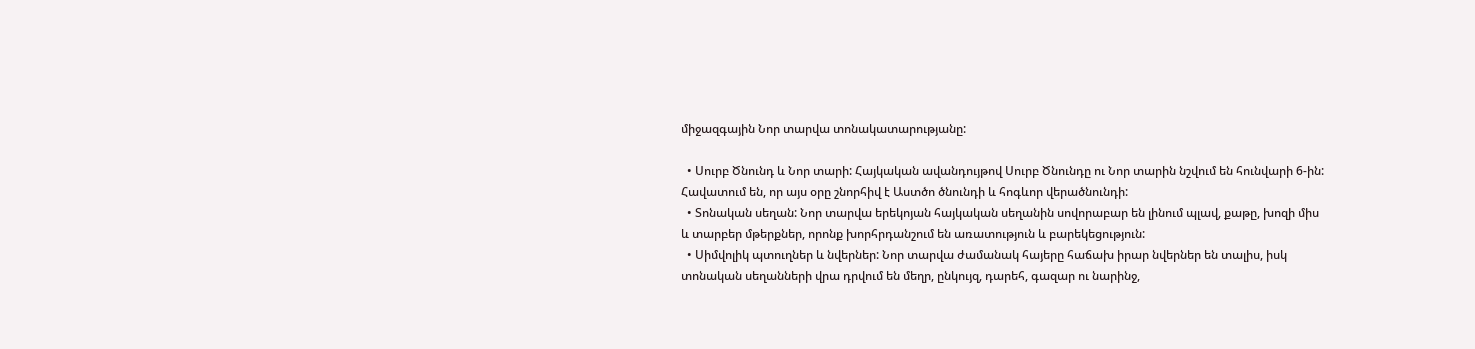միջազգային Նոր տարվա տոնակատարությանը:

  • Սուրբ Ծնունդ և Նոր տարի: Հայկական ավանդույթով Սուրբ Ծնունդը ու Նոր տարին նշվում են հունվարի 6-ին: Հավատում են, որ այս օրը շնորհիվ է Աստծո ծնունդի և հոգևոր վերածնունդի:
  • Տոնական սեղան: Նոր տարվա երեկոյան հայկական սեղանին սովորաբար են լինում պլավ, քաթը, խոզի միս և տարբեր մթերքներ, որոնք խորհրդանշում են առատություն և բարեկեցություն:
  • Սիմվոլիկ պտուղներ և նվերներ: Նոր տարվա ժամանակ հայերը հաճախ իրար նվերներ են տալիս, իսկ տոնական սեղանների վրա դրվում են մեղր, ընկույզ, դարեհ, գազար ու նարինջ,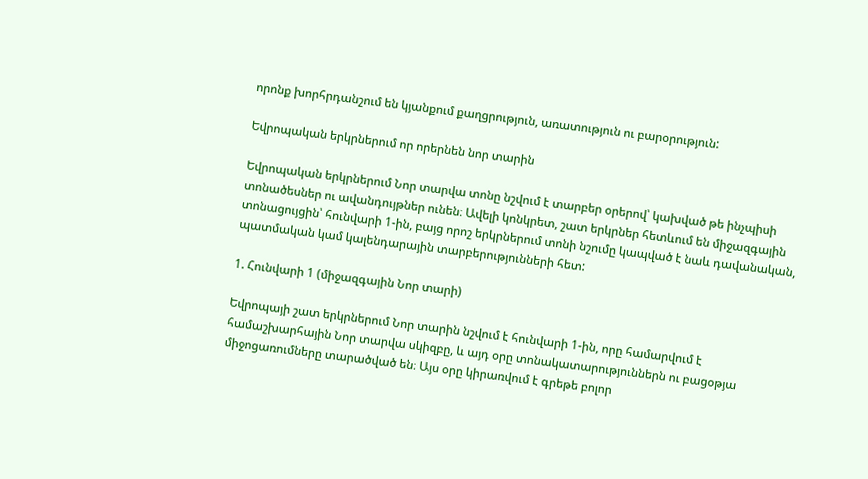որոնք խորհրդանշում են կյանքում քաղցրություն, առատություն ու բարօրություն:

Եվրոպական երկրներում որ որերնեն նոր տարին

Եվրոպական երկրներում Նոր տարվա տոնը նշվում է տարբեր օրերով՝ կախված թե ինչպիսի տոնածեսներ ու ավանդույթներ ունեն։ Ավելի կոնկրետ, շատ երկրներ հետևում են միջազգային տոնացույցին՝ հունվարի 1-ին, բայց որոշ երկրներում տոնի նշումը կապված է նաև դավանական, պատմական կամ կալենդարային տարբերությունների հետ:

1. Հունվարի 1 (միջազգային Նոր տարի)

Եվրոպայի շատ երկրներում Նոր տարին նշվում է հունվարի 1-ին, որը համարվում է համաշխարհային Նոր տարվա սկիզբը, և այդ օրը տոնակատարություններն ու բացօթյա միջոցառումները տարածված են։ Այս օրը կիրառվում է գրեթե բոլոր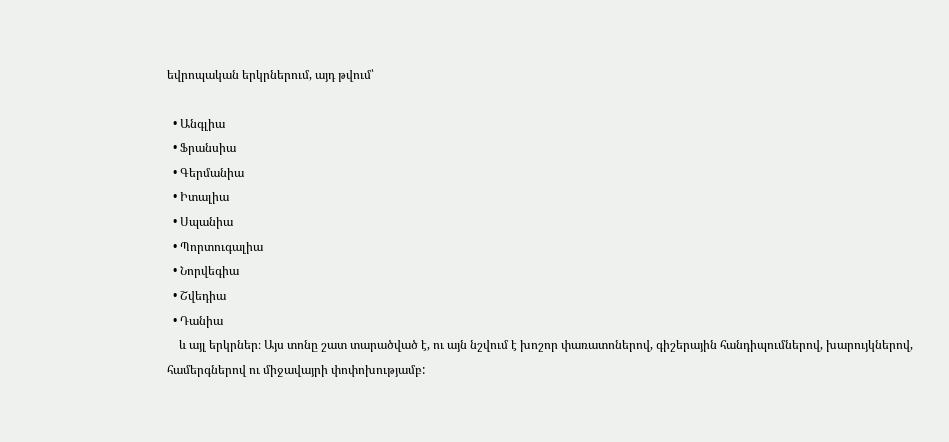եվրոպական երկրներում, այդ թվում՝

  • Անգլիա
  • Ֆրանսիա
  • Գերմանիա
  • Իտալիա
  • Սպանիա
  • Պորտուգալիա
  • Նորվեգիա
  • Շվեդիա
  • Դանիա
    և այլ երկրներ։ Այս տոնը շատ տարածված է, ու այն նշվում է խոշոր փառատոներով, գիշերային հանդիպումներով, խարույկներով, համերգներով ու միջավայրի փոփոխությամբ: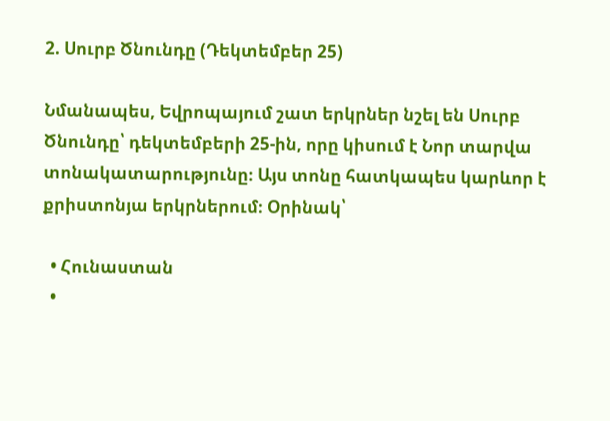2. Սուրբ Ծնունդը (Դեկտեմբեր 25)

Նմանապես, Եվրոպայում շատ երկրներ նշել են Սուրբ Ծնունդը՝ դեկտեմբերի 25-ին, որը կիսում է Նոր տարվա տոնակատարությունը։ Այս տոնը հատկապես կարևոր է քրիստոնյա երկրներում։ Օրինակ՝

  • Հունաստան
  •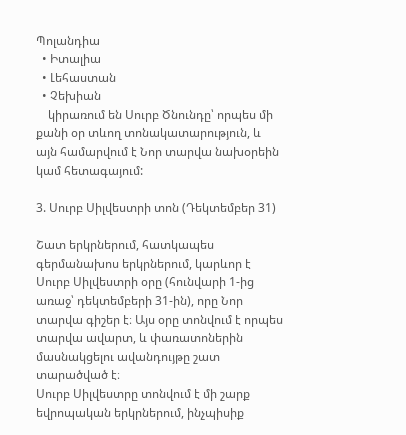Պոլանդիա
  • Իտալիա
  • Լեհաստան
  • Չեխիան
    կիրառում են Սուրբ Ծնունդը՝ որպես մի քանի օր տևող տոնակատարություն, և այն համարվում է Նոր տարվա նախօրեին կամ հետագայում:

3. Սուրբ Սիլվեստրի տոն (Դեկտեմբեր 31)

Շատ երկրներում, հատկապես գերմանախոս երկրներում, կարևոր է Սուրբ Սիլվեստրի օրը (հունվարի 1-ից առաջ՝ դեկտեմբերի 31-ին), որը Նոր տարվա գիշեր է։ Այս օրը տոնվում է որպես տարվա ավարտ, և փառատոներին մասնակցելու ավանդույթը շատ տարածված է։
Սուրբ Սիլվեստրը տոնվում է մի շարք եվրոպական երկրներում, ինչպիսիք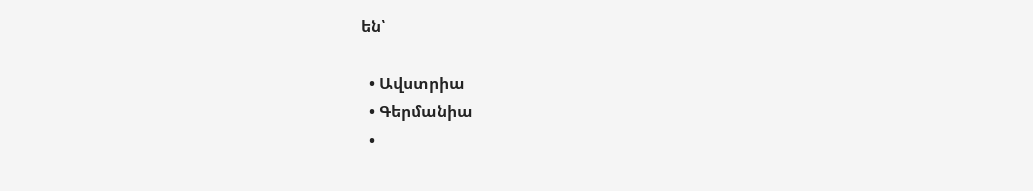են՝

  • Ավստրիա
  • Գերմանիա
  •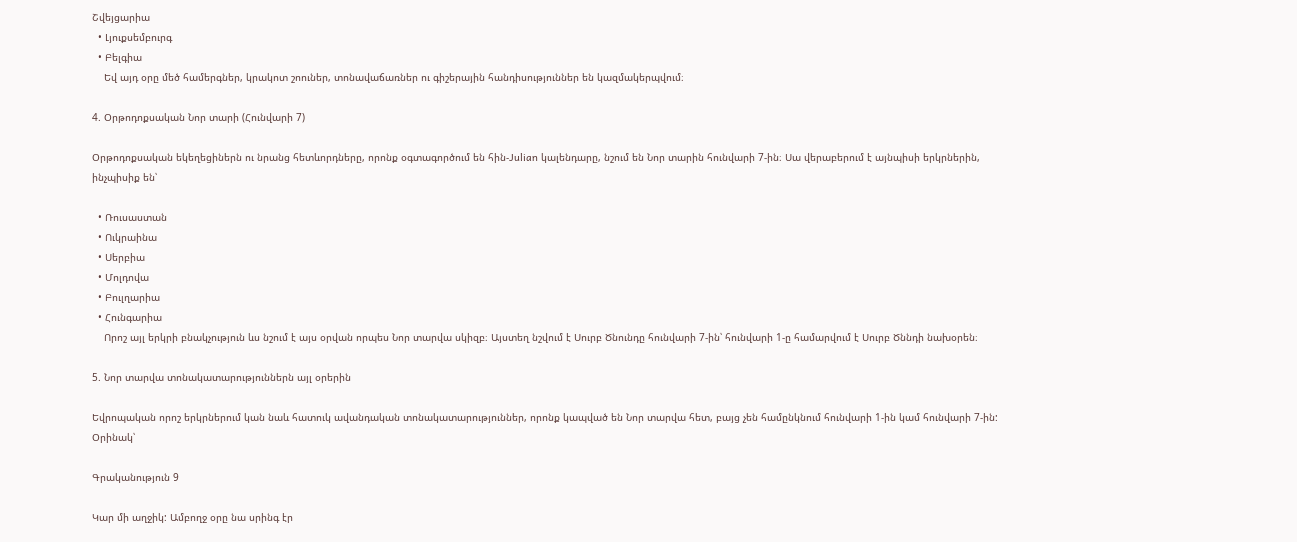Շվեյցարիա
  • Լյուքսեմբուրգ
  • Բելգիա
    Եվ այդ օրը մեծ համերգներ, կրակոտ շոուներ, տոնավաճառներ ու գիշերային հանդիսություններ են կազմակերպվում։

4. Օրթոդոքսական Նոր տարի (Հունվարի 7)

Օրթոդոքսական եկեղեցիներն ու նրանց հետևորդները, որոնք օգտագործում են հին-Julian կալենդարը, նշում են Նոր տարին հունվարի 7-ին։ Սա վերաբերում է այնպիսի երկրներին, ինչպիսիք են՝

  • Ռուսաստան
  • Ուկրաինա
  • Սերբիա
  • Մոլդովա
  • Բուլղարիա
  • Հունգարիա
    Որոշ այլ երկրի բնակչություն ևս նշում է այս օրվան որպես Նոր տարվա սկիզբ։ Այստեղ նշվում է Սուրբ Ծնունդը հունվարի 7-ին՝ հունվարի 1-ը համարվում է Սուրբ Ծննդի նախօրեն։

5. Նոր տարվա տոնակատարություններն այլ օրերին

Եվրոպական որոշ երկրներում կան նաև հատուկ ավանդական տոնակատարություններ, որոնք կապված են Նոր տարվա հետ, բայց չեն համընկնում հունվարի 1-ին կամ հունվարի 7-ին: Օրինակ՝

Գրականություն 9

Կար մի աղջիկ: Ամբողջ օրը նա սրինգ էր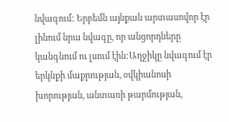նվագում: Երբեմն այնքան արտասովոր էր լինում նրա նվագը, որ անցորդները կանգնում ու լսում էին:Աղջիկը նվագում էր երկնքի մաքրության, օվկիանոսի խորության, անտառի թարմության,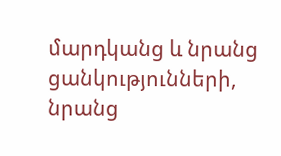մարդկանց և նրանց ցանկությունների, նրանց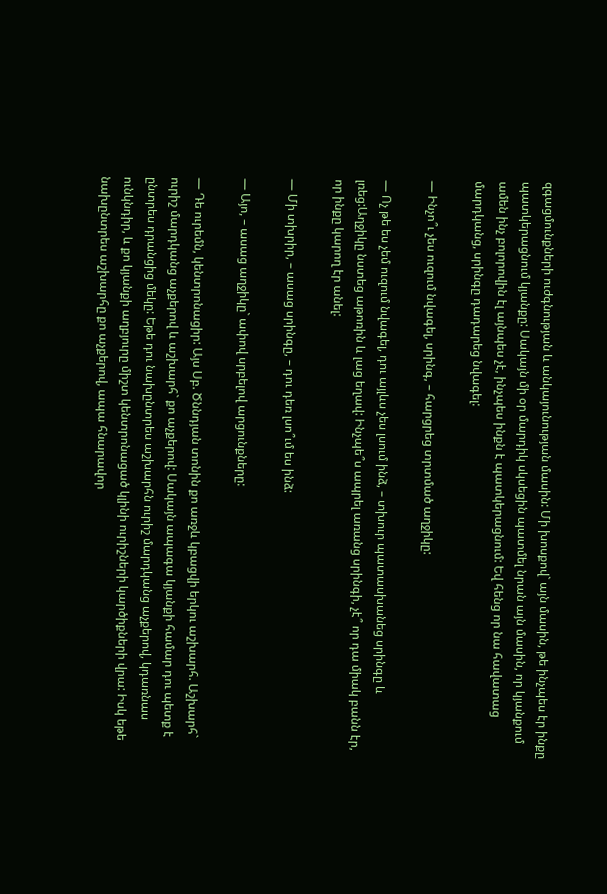զգացմունքների ուժգնության և անկայունության մասին: Մի խոսքով` այն մասին, թե ինչպես էր ինքը պատկերացնում կյանքը: Սակայն մի օր մարդիկ սկսեցին պատմել նրան այն մասին, որ կյանքում ամեն ինչ բոլորովին էլ այնպես չէ, ինչպես ինքն է պատկերացնում: Եվ հենց որ նա հավատաց մարդկանց, սրինգը դադարեց նվագել:

— Ինչո՞ւ չես ուզում նվագել, սրինգ, – հարցրեց տրտմած աղջիկը:

— Ոչ թե ես չեմ ուզում նվագել, դու այլևս չես լսում ինձ, – տխուր պատասխանեց սրինգը և լռեց:Աղջիկը նստեց աթոռին և լաց եղավ: Ինչպե՞ս ապրել առանց սրինգի, չէ՞ որ դա միակ բանն էր, որ ինքը կարող էր անել:

— Մի տխրիր, – ասաց սրինգը, – դու դեռ լսո՞ւմ ես ինձ:

— Այո, – ասաց աղջիկը` ափով սրբելով արցունքները:

— Դե ուրեմն, կենտրոնացիր: Այս Սբ. Ծննդյան տոնին քո առջև կբացվի երկու աշխարհ. Աշխարհ` ուրիշ մարդկանց աչքերով և աշխարհ` քո աչքերով: Սակայն ապագա կյանքի համար դու պետք է ընտրես դրանցից մեկը: Եթե դու նախընտրես աշխարհն ուրիշ մարդկանց աչքերով, կդառնաս ունկնդիր, և քո կյանքի աղբյուրը միշտ կենտրոնացած կլինի ուրիշների կարծիքների վրա: Իսկ եթե նախընտրես աշխարհը քո աչքերով, ապա հնարավոր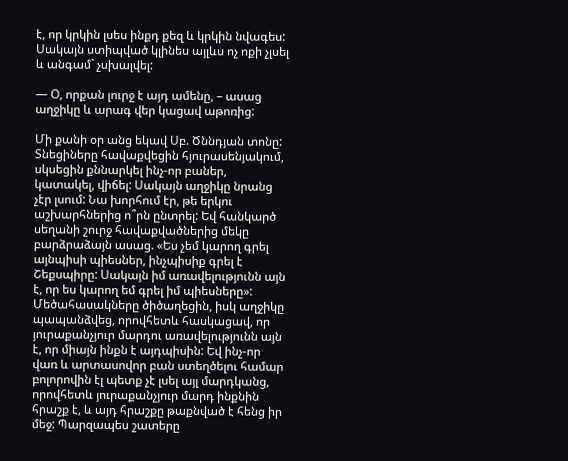է, որ կրկին լսես ինքդ քեզ և կրկին նվագես: Սակայն ստիպված կլինես այլևս ոչ ոքի չլսել և անգամ` չսխալվել:

— Օ, որքան լուրջ է այդ ամենը, – ասաց աղջիկը և արագ վեր կացավ աթոռից:

Մի քանի օր անց եկավ Սբ. Ծննդյան տոնը: Տնեցիները հավաքվեցին հյուրասենյակում, սկսեցին քննարկել ինչ-որ բաներ, կատակել, վիճել: Սակայն աղջիկը նրանց չէր լսում: Նա խորհում էր, թե երկու աշխարհներից ո՞րն ընտրել: Եվ հանկարծ սեղանի շուրջ հավաքվածներից մեկը բարձրաձայն ասաց. «Ես չեմ կարող գրել այնպիսի պիեսներ, ինչպիսիք գրել է Շեքսպիրը: Սակայն իմ առավելությունն այն է, որ ես կարող եմ գրել իմ պիեսները»: Մեծահասակները ծիծաղեցին, իսկ աղջիկը պապանձվեց, որովհետև հասկացավ, որ յուրաքանչյուր մարդու առավելությունն այն է, որ միայն ինքն է այդպիսին: Եվ ինչ-որ վառ և արտասովոր բան ստեղծելու համար բոլորովին էլ պետք չէ լսել այլ մարդկանց, որովհետև յուրաքանչյուր մարդ ինքնին հրաշք է, և այդ հրաշքը թաքնված է հենց իր մեջ: Պարզապես շատերը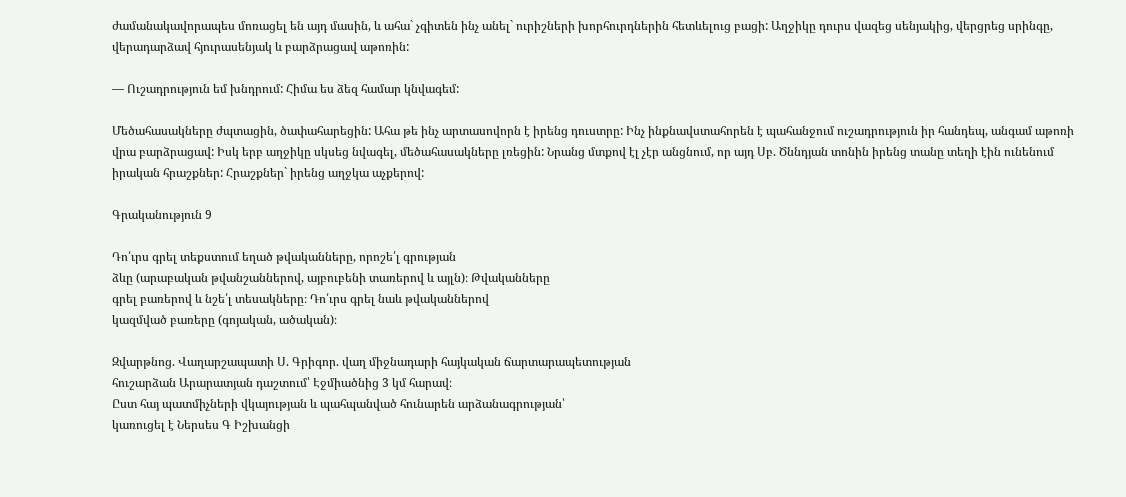ժամանակավորապես մոռացել են այդ մասին, և ահա` չգիտեն ինչ անել` ուրիշների խորհուրդներին հետևելուց բացի: Աղջիկը դուրս վազեց սենյակից, վերցրեց սրինգը, վերադարձավ հյուրասենյակ և բարձրացավ աթոռին:

— Ուշադրություն եմ խնդրում: Հիմա ես ձեզ համար կնվագեմ:

Մեծահասակները ժպտացին, ծափահարեցին: Ահա թե ինչ արտասովորն է իրենց դուստրը: Ինչ ինքնավստահորեն է պահանջում ուշադրություն իր հանդեպ, անգամ աթոռի վրա բարձրացավ: Իսկ երբ աղջիկը սկսեց նվագել, մեծահասակները լռեցին: Նրանց մտքով էլ չէր անցնում, որ այդ Սբ. Ծննդյան տոնին իրենց տանը տեղի էին ունենում իրական հրաշքներ: Հրաշքներ` իրենց աղջկա աչքերով:

Գրականություն 9

Դո՛ւրս գրել տեքստում եղած թվականները, որոշե՛լ գրության
ձևը (արաբական թվանշաններով, այբուբենի տառերով և այլն)։ Թվականները
գրել բառերով և նշե՛լ տեսակները։ Դո՛ւրս գրել նաև թվականներով
կազմված բառերը (գոյական, ածական)։

Զվարթնոց. Վաղարշապատի Ս. Գրիգոր. վաղ միջնադարի հայկական ճարտարապետության
հուշարձան Արարատյան դաշտում՝ Էջմիածնից 3 կմ հարավ։
Ըստ հայ պատմիչների վկայության և պահպանված հունարեն արձանագրության՝
կառուցել է Ներսես Գ Իշխանցի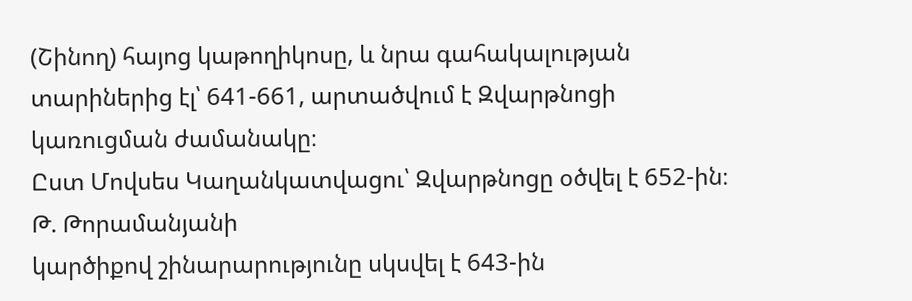(Շինող) հայոց կաթողիկոսը, և նրա գահակալության
տարիներից էլ՝ 641-661, արտածվում է Զվարթնոցի կառուցման ժամանակը։
Ըստ Մովսես Կաղանկատվացու՝ Զվարթնոցը օծվել է 652-ին։ Թ. Թորամանյանի
կարծիքով շինարարությունը սկսվել է 643-ին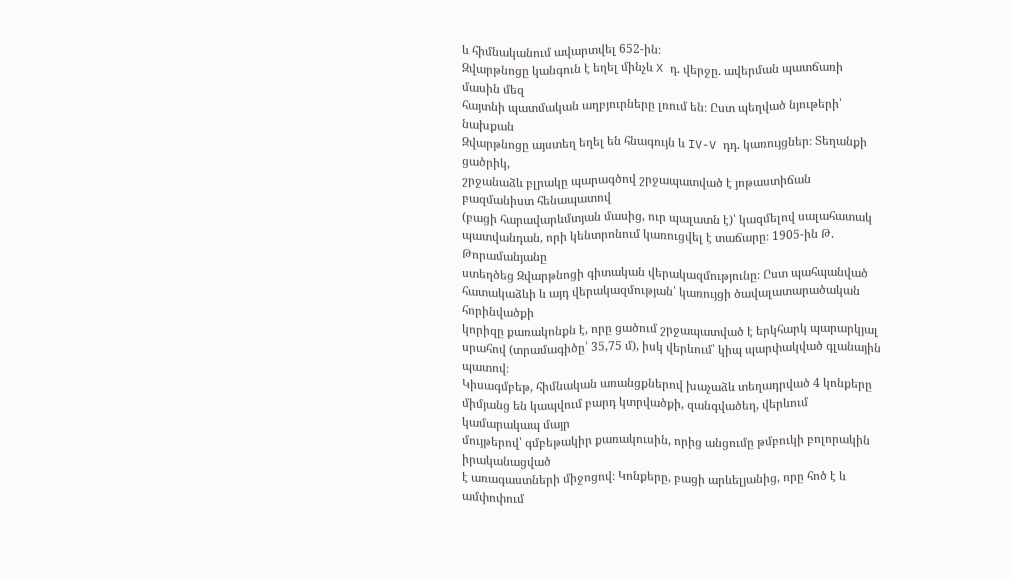և հիմնականում ավարտվել 652-ին։
Զվարթնոցը կանգուն է եղել մինչև X դ. վերջը. ավերման պատճառի մասին մեզ
հայտնի պատմական աղբյուրները լռում են։ Ըստ պեղված նյութերի՝ նախքան
Զվարթնոցը այստեղ եղել են հնագույն և IV-V դդ. կառույցներ։ Տեղանքի ցածրիկ,
շրջանաձև բլրակը պարագծով շրջապատված է յոթաստիճան բազմանիստ հենապատով
(բացի հարավարևմտյան մասից, ուր պալատն է)՝ կազմելով սալահատակ
պատվանդան, որի կենտրոնում կառուցվել է տաճարը։ 1905-ին Թ. Թորամանյանը
ստեղծեց Զվարթնոցի գիտական վերակազմությունը։ Ըստ պահպանված
հատակաձևի և այդ վերակազմության՝ կառույցի ծավալատարածական հորինվածքի
կորիզը քառակոնքն է, որը ցածում շրջապատված է երկհարկ պարարկյալ
սրահով (տրամագիծը՝ 35,75 մ), իսկ վերևում՝ կիպ պարփակված գլանային պատով։
Կիսագմբեթ, հիմնական առանցքներով խաչաձև տեղադրված 4 կոնքերը
միմյանց են կապվում բարդ կտրվածքի, զանգվածեղ, վերևում կամարակապ մայր
մույթերով՝ գմբեթակիր քառակուսին, որից անցումը թմբուկի բոլորակին իրականացված
է առագաստների միջոցով։ Կոնքերը, բացի արևելյանից, որը հոծ է և ամփոփում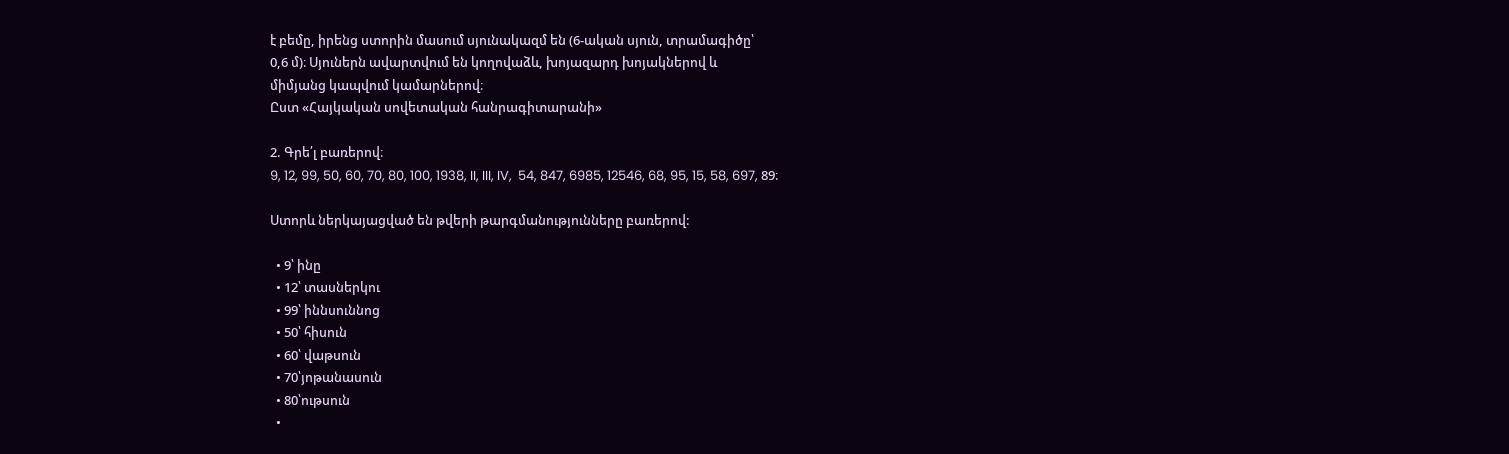է բեմը, իրենց ստորին մասում սյունակազմ են (6-ական սյուն, տրամագիծը՝
0,6 մ)։ Սյուներն ավարտվում են կողովաձև, խոյազարդ խոյակներով և
միմյանց կապվում կամարներով։
Ըստ «Հայկական սովետական հանրագիտարանի»

2. Գրե՛լ բառերով։
9, 12, 99, 50, 60, 70, 80, 100, 1938, II, III, IV,  54, 847, 6985, 12546, 68, 95, 15, 58, 697, 89։

Ստորև ներկայացված են թվերի թարգմանությունները բառերով:

  • 9՝ ինը
  • 12՝ տասներկու
  • 99՝ իննսուննոց
  • 50՝ հիսուն
  • 60՝ վաթսուն
  • 70՝յոթանասուն
  • 80՝ութսուն
  •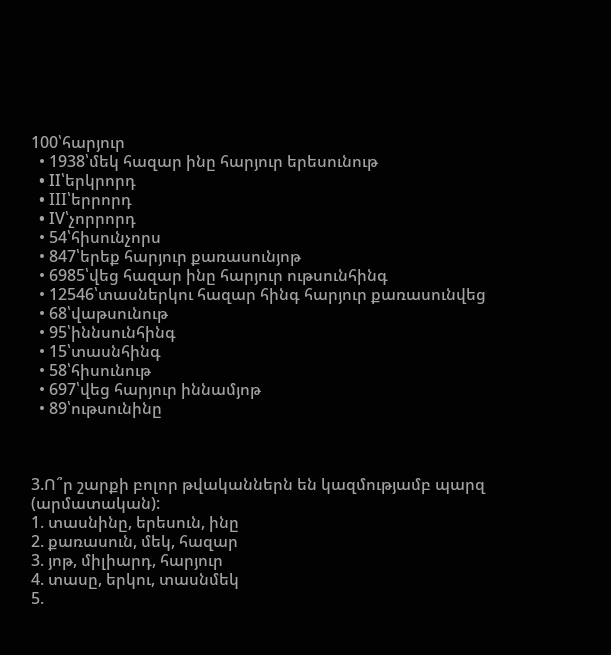100՝հարյուր
  • 1938՝մեկ հազար ինը հարյուր երեսունութ
  • II՝երկրորդ
  • III՝երրորդ
  • IV՝չորրորդ
  • 54՝հիսունչորս
  • 847՝երեք հարյուր քառասունյոթ
  • 6985՝վեց հազար ինը հարյուր ութսունհինգ
  • 12546՝տասներկու հազար հինգ հարյուր քառասունվեց
  • 68՝վաթսունութ
  • 95՝իննսունհինգ
  • 15՝տասնհինգ
  • 58՝հիսունութ
  • 697՝վեց հարյուր իննամյոթ
  • 89՝ութսունինը



3.Ո՞ր շարքի բոլոր թվականներն են կազմությամբ պարզ
(արմատական):
1. տասնինը, երեսուն, ինը
2. քառասուն, մեկ, հազար
3. յոթ, միլիարդ, հարյուր
4. տասը, երկու, տասնմեկ
5.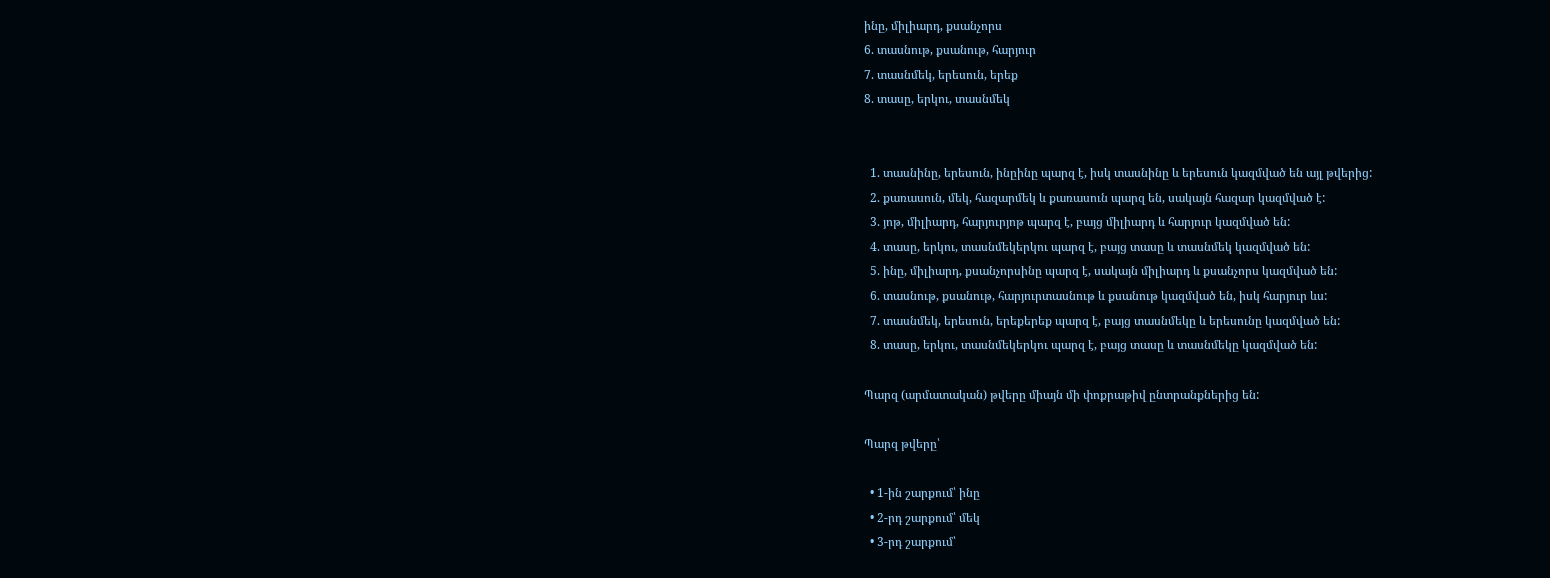ինը, միլիարդ, քսանչորս
6. տասնութ, քսանութ, հարյուր
7. տասնմեկ, երեսուն, երեք
8. տասը, երկու, տասնմեկ


  1. տասնինը, երեսուն, ինըինը պարզ է, իսկ տասնինը և երեսուն կազմված են այլ թվերից:
  2. քառասուն, մեկ, հազարմեկ և քառասուն պարզ են, սակայն հազար կազմված է:
  3. յոթ, միլիարդ, հարյուրյոթ պարզ է, բայց միլիարդ և հարյուր կազմված են:
  4. տասը, երկու, տասնմեկերկու պարզ է, բայց տասը և տասնմեկ կազմված են:
  5. ինը, միլիարդ, քսանչորսինը պարզ է, սակայն միլիարդ և քսանչորս կազմված են:
  6. տասնութ, քսանութ, հարյուրտասնութ և քսանութ կազմված են, իսկ հարյուր ևս:
  7. տասնմեկ, երեսուն, երեքերեք պարզ է, բայց տասնմեկը և երեսունը կազմված են:
  8. տասը, երկու, տասնմեկերկու պարզ է, բայց տասը և տասնմեկը կազմված են:

Պարզ (արմատական) թվերը միայն մի փոքրաթիվ ընտրանքներից են:

Պարզ թվերը՝

  • 1-ին շարքում՝ ինը
  • 2-րդ շարքում՝ մեկ
  • 3-րդ շարքում՝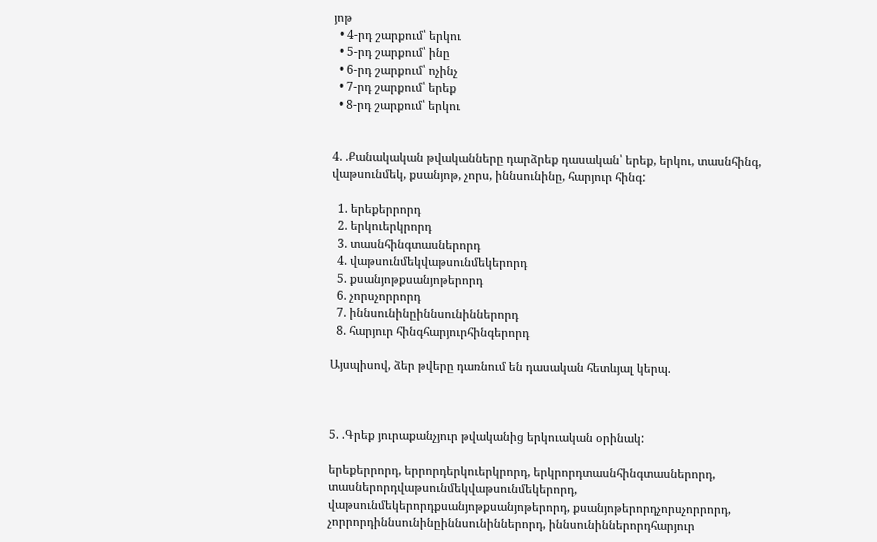յոթ
  • 4-րդ շարքում՝ երկու
  • 5-րդ շարքում՝ ինը
  • 6-րդ շարքում՝ ոչինչ
  • 7-րդ շարքում՝ երեք
  • 8-րդ շարքում՝ երկու


4. .Քանակական թվականները դարձրեք դասական՝ երեք, երկու, տասնհինգ, վաթսունմեկ, քսանյոթ, չորս, իննսունինը, հարյուր հինգ:

  1. երեքերրորդ
  2. երկուերկրորդ
  3. տասնհինգտասներորդ
  4. վաթսունմեկվաթսունմեկերորդ
  5. քսանյոթքսանյոթերորդ
  6. չորսչորրորդ
  7. իննսունինըիննսունիններորդ
  8. հարյուր հինգհարյուրհինգերորդ

Այսպիսով, ձեր թվերը դառնում են դասական հետևյալ կերպ.



5. .Գրեք յուրաքանչյուր թվականից երկուական օրինակ:

երեքերրորդ, երրորդերկուերկրորդ, երկրորդտասնհինգտասներորդ, տասներորդվաթսունմեկվաթսունմեկերորդ, վաթսունմեկերորդքսանյոթքսանյոթերորդ, քսանյոթերորդչորսչորրորդ, չորրորդիննսունինըիննսունիններորդ, իննսունիններորդհարյուր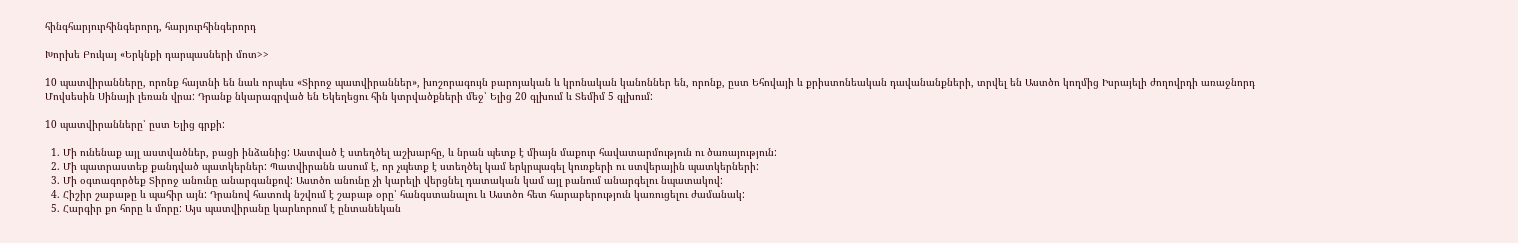հինգհարյուրհինգերորդ, հարյուրհինգերորդ

Խորխե Բուկայ «Երկնքի դարպասների մոտ>>

10 պատվիրանները, որոնք հայտնի են նաև որպես «Տիրոջ պատվիրաններ», խոշորագույն բարոյական և կրոնական կանոններ են, որոնք, ըստ Եհովայի և քրիստոնեական դավանանքների, տրվել են Աստծո կողմից Իսրայելի ժողովրդի առաջնորդ Մովսեսին Սինայի լեռան վրա: Դրանք նկարագրված են Եկեղեցու հին կտրվածքների մեջ՝ Ելից 20 գլխում և Տեմիմ 5 գլխում:

10 պատվիրանները՝ ըստ Ելից գրքի:

  1. Մի ունենաք այլ աստվածներ, բացի ինձանից: Աստված է ստեղծել աշխարհը, և նրան պետք է միայն մաքուր հավատարմություն ու ծառայություն:
  2. Մի պատրաստեք քանդված պատկերներ: Պատվիրանն ասում է, որ չպետք է ստեղծել կամ երկրպագել կուռքերի ու ստվերային պատկերների:
  3. Մի օգտագործեք Տիրոջ անունը անարգանքով: Աստծո անունը չի կարելի վերցնել դատական կամ այլ բանում անարգելու նպատակով:
  4. Հիշիր շաբաթը և պահիր այն: Դրանով հատուկ նշվում է շաբաթ օրը՝ հանգստանալու և Աստծո հետ հարաբերություն կառուցելու ժամանակ:
  5. Հարգիր քո հորը և մորը: Այս պատվիրանը կարևորում է ընտանեկան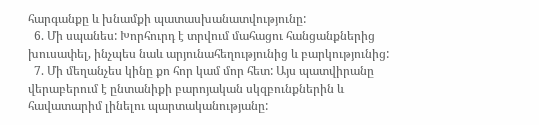հարգանքը և խնամքի պատասխանատվությունը:
  6. Մի սպանես: Խորհուրդ է տրվում մահացու հանցանքներից խուսափել, ինչպես նաև արյունահեղությունից և բարկությունից:
  7. Մի մեղանչես կինը քո հոր կամ մոր հետ: Այս պատվիրանը վերաբերում է ընտանիքի բարոյական սկզբունքներին և հավատարիմ լինելու պարտականությանը: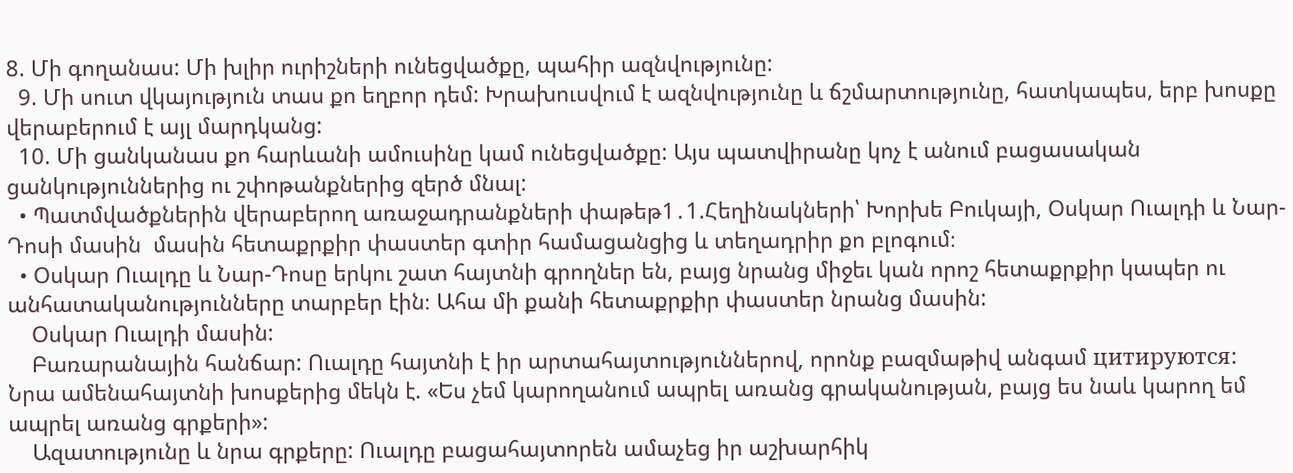8. Մի գողանաս: Մի խլիր ուրիշների ունեցվածքը, պահիր ազնվությունը:
  9. Մի սուտ վկայություն տաս քո եղբոր դեմ: Խրախուսվում է ազնվությունը և ճշմարտությունը, հատկապես, երբ խոսքը վերաբերում է այլ մարդկանց:
  10. Մի ցանկանաս քո հարևանի ամուսինը կամ ունեցվածքը: Այս պատվիրանը կոչ է անում բացասական ցանկություններից ու շփոթանքներից զերծ մնալ:
  • Պատմվածքներին վերաբերող առաջադրանքների փաթեթ1․1.Հեղինակների՝ Խորխե Բուկայի, Օսկար Ուալդի և Նար-Դոսի մասին  մասին հետաքրքիր փաստեր գտիր համացանցից և տեղադրիր քո բլոգում։
  • Օսկար Ուալդը և Նար-Դոսը երկու շատ հայտնի գրողներ են, բայց նրանց միջեւ կան որոշ հետաքրքիր կապեր ու անհատականությունները տարբեր էին։ Ահա մի քանի հետաքրքիր փաստեր նրանց մասին:
    Օսկար Ուալդի մասին:
    Բառարանային հանճար: Ուալդը հայտնի է իր արտահայտություններով, որոնք բազմաթիվ անգամ цитируются: Նրա ամենահայտնի խոսքերից մեկն է. «Ես չեմ կարողանում ապրել առանց գրականության, բայց ես նաև կարող եմ ապրել առանց գրքերի»:
    Ազատությունը և նրա գրքերը: Ուալդը բացահայտորեն ամաչեց իր աշխարհիկ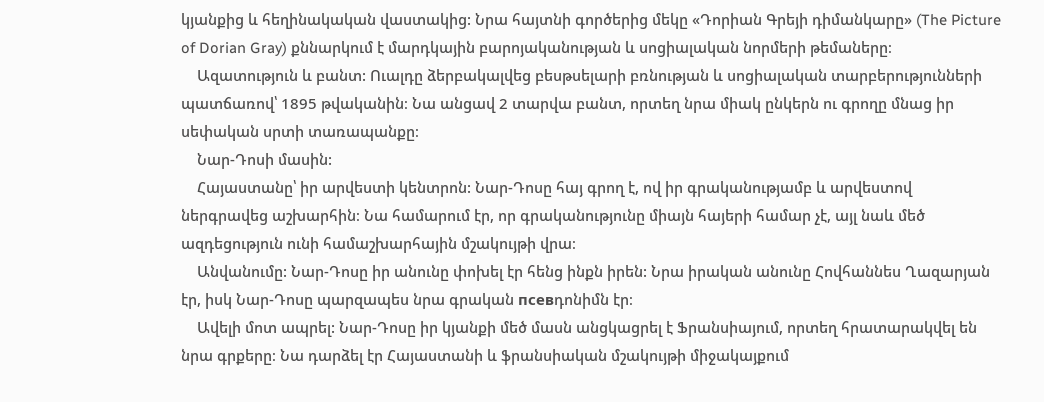կյանքից և հեղինակական վաստակից: Նրա հայտնի գործերից մեկը «Դորիան Գրեյի դիմանկարը» (The Picture of Dorian Gray) քննարկում է մարդկային բարոյականության և սոցիալական նորմերի թեմաները։
    Ազատություն և բանտ: Ուալդը ձերբակալվեց բեսթսելարի բռնության և սոցիալական տարբերությունների պատճառով՝ 1895 թվականին։ Նա անցավ 2 տարվա բանտ, որտեղ նրա միակ ընկերն ու գրողը մնաց իր սեփական սրտի տառապանքը։
    Նար-Դոսի մասին:
    Հայաստանը՝ իր արվեստի կենտրոն: Նար-Դոսը հայ գրող է, ով իր գրականությամբ և արվեստով ներգրավեց աշխարհին։ Նա համարում էր, որ գրականությունը միայն հայերի համար չէ, այլ նաև մեծ ազդեցություն ունի համաշխարհային մշակույթի վրա։
    Անվանումը: Նար-Դոսը իր անունը փոխել էր հենց ինքն իրեն: Նրա իրական անունը Հովհաննես Ղազարյան էր, իսկ Նար-Դոսը պարզապես նրա գրական псевդոնիմն էր։
    Ավելի մոտ ապրել: Նար-Դոսը իր կյանքի մեծ մասն անցկացրել է Ֆրանսիայում, որտեղ հրատարակվել են նրա գրքերը։ Նա դարձել էր Հայաստանի և ֆրանսիական մշակույթի միջակայքում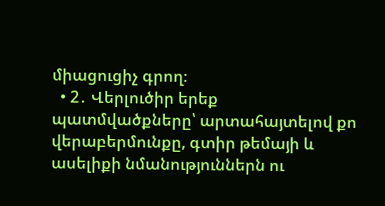միացուցիչ գրող։
  • 2․ Վերլուծիր երեք պատմվածքները՝ արտահայտելով քո վերաբերմունքը, գտիր թեմայի և ասելիքի նմանություններն ու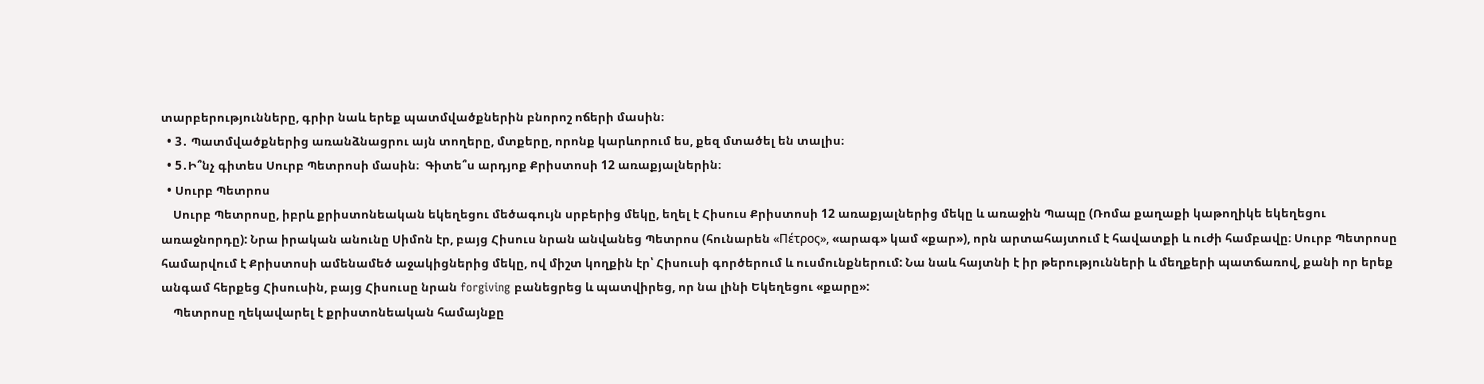տարբերությունները, գրիր նաև երեք պատմվածքներին բնորոշ ոճերի մասին։
  • 3․ Պատմվածքներից առանձնացրու այն տողերը, մտքերը, որոնք կարևորում ես, քեզ մտածել են տալիս։
  • 5․Ի՞նչ գիտես Սուրբ Պետրոսի մասին։  Գիտե՞ս արդյոք Քրիստոսի 12 առաքյալներին։
  • Սուրբ Պետրոս
    Սուրբ Պետրոսը, իբրև քրիստոնեական եկեղեցու մեծագույն սրբերից մեկը, եղել է Հիսուս Քրիստոսի 12 առաքյալներից մեկը և առաջին Պապը (Ռոմա քաղաքի կաթողիկե եկեղեցու առաջնորդը): Նրա իրական անունը Սիմոն էր, բայց Հիսուս նրան անվանեց Պետրոս (հունարեն «Πέτρος», «արագ» կամ «քար»), որն արտահայտում է հավատքի և ուժի համբավը։ Սուրբ Պետրոսը համարվում է Քրիստոսի ամենամեծ աջակիցներից մեկը, ով միշտ կողքին էր՝ Հիսուսի գործերում և ուսմունքներում: Նա նաև հայտնի է իր թերությունների և մեղքերի պատճառով, քանի որ երեք անգամ հերքեց Հիսուսին, բայց Հիսուսը նրան forgiving բանեցրեց և պատվիրեց, որ նա լինի Եկեղեցու «քարը»:
    Պետրոսը ղեկավարել է քրիստոնեական համայնքը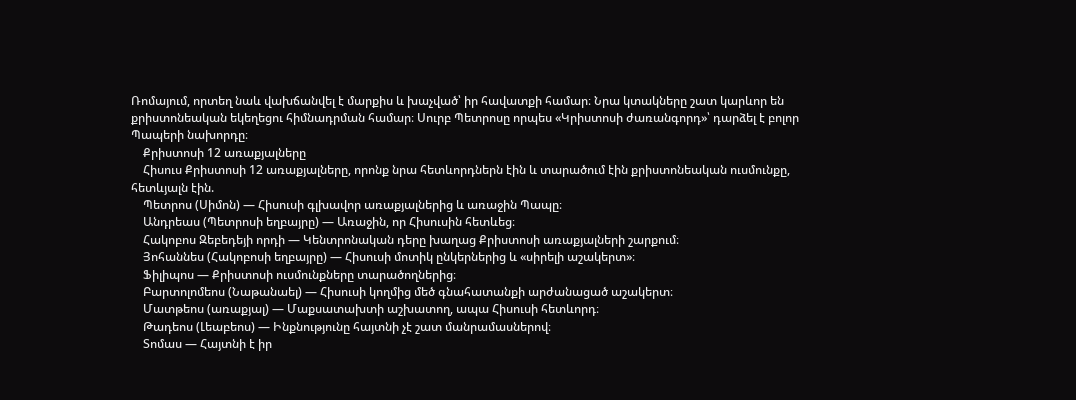Ռոմայում, որտեղ նաև վախճանվել է մարքիս և խաչված՝ իր հավատքի համար։ Նրա կտակները շատ կարևոր են քրիստոնեական եկեղեցու հիմնադրման համար։ Սուրբ Պետրոսը որպես «Կրիստոսի ժառանգորդ»՝ դարձել է բոլոր Պապերի նախորդը։
    Քրիստոսի 12 առաքյալները
    Հիսուս Քրիստոսի 12 առաքյալները, որոնք նրա հետևորդներն էին և տարածում էին քրիստոնեական ուսմունքը, հետևյալն էին.
    Պետրոս (Սիմոն) — Հիսուսի գլխավոր առաքյալներից և առաջին Պապը։
    Անդրեաս (Պետրոսի եղբայրը) — Առաջին, որ Հիսուսին հետևեց։
    Հակոբոս Զեբեդեյի որդի — Կենտրոնական դերը խաղաց Քրիստոսի առաքյալների շարքում։
    Յոհաննես (Հակոբոսի եղբայրը) — Հիսուսի մոտիկ ընկերներից և «սիրելի աշակերտ»։
    Ֆիլիպոս — Քրիստոսի ուսմունքները տարածողներից։
    Բարտոլոմեոս (Նաթանաել) — Հիսուսի կողմից մեծ գնահատանքի արժանացած աշակերտ։
    Մատթեոս (առաքյալ) — Մաքսատախտի աշխատող, ապա Հիսուսի հետևորդ։
    Թադեոս (Լեաբեոս) — Ինքնությունը հայտնի չէ շատ մանրամասներով։
    Տոմաս — Հայտնի է իր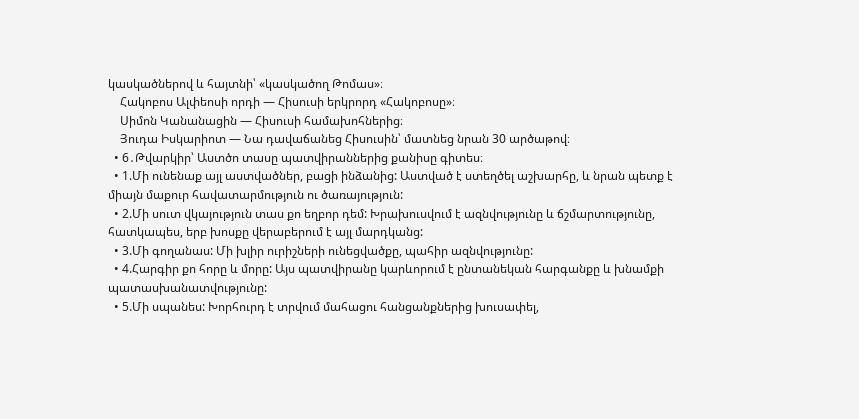կասկածներով և հայտնի՝ «կասկածող Թոմաս»։
    Հակոբոս Ալփեոսի որդի — Հիսուսի երկրորդ «Հակոբոսը»։
    Սիմոն Կանանացին — Հիսուսի համախոհներից։
    Յուդա Իսկարիոտ — Նա դավաճանեց Հիսուսին՝ մատնեց նրան 30 արծաթով։
  • 6․Թվարկիր՝ Աստծո տասը պատվիրաններից քանիսը գիտես։
  • 1.Մի ունենաք այլ աստվածներ, բացի ինձանից: Աստված է ստեղծել աշխարհը, և նրան պետք է միայն մաքուր հավատարմություն ու ծառայություն:
  • 2.Մի սուտ վկայություն տաս քո եղբոր դեմ: Խրախուսվում է ազնվությունը և ճշմարտությունը, հատկապես, երբ խոսքը վերաբերում է այլ մարդկանց:
  • 3.Մի գողանաս: Մի խլիր ուրիշների ունեցվածքը, պահիր ազնվությունը:
  • 4.Հարգիր քո հորը և մորը: Այս պատվիրանը կարևորում է ընտանեկան հարգանքը և խնամքի պատասխանատվությունը:
  • 5.Մի սպանես: Խորհուրդ է տրվում մահացու հանցանքներից խուսափել,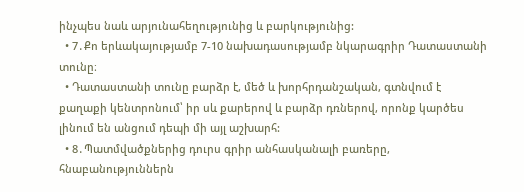ինչպես նաև արյունահեղությունից և բարկությունից:
  • 7․Քո երևակայությամբ 7-10 նախադասությամբ նկարագրիր Դատաստանի տունը։
  • Դատաստանի տունը բարձր է, մեծ և խորհրդանշական, գտնվում է քաղաքի կենտրոնում՝ իր սև քարերով և բարձր դռներով, որոնք կարծես լինում են անցում դեպի մի այլ աշխարհ:
  • 8․Պատմվածքներից դուրս գրիր անհասկանալի բառերը, հնաբանություններն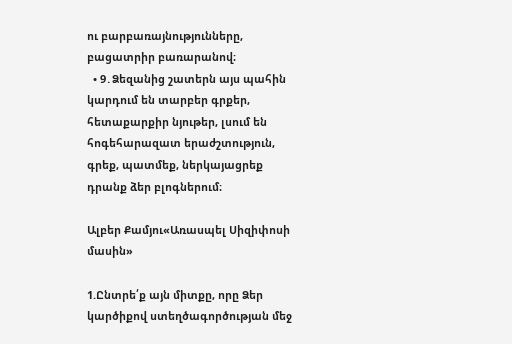ու բարբառայնությունները, բացատրիր բառարանով։
  • 9․Ձեզանից շատերն այս պահին կարդում են տարբեր գրքեր, հետաքարքիր նյութեր, լսում են հոգեհարազատ երաժշտություն, գրեք, պատմեք, ներկայացրեք դրանք ձեր բլոգներում։

Ալբեր Քամյու«Առասպել Սիզիփոսի մասին»

1.Ընտրե՛ք այն միտքը, որը Ձեր կարծիքով ստեղծագործության մեջ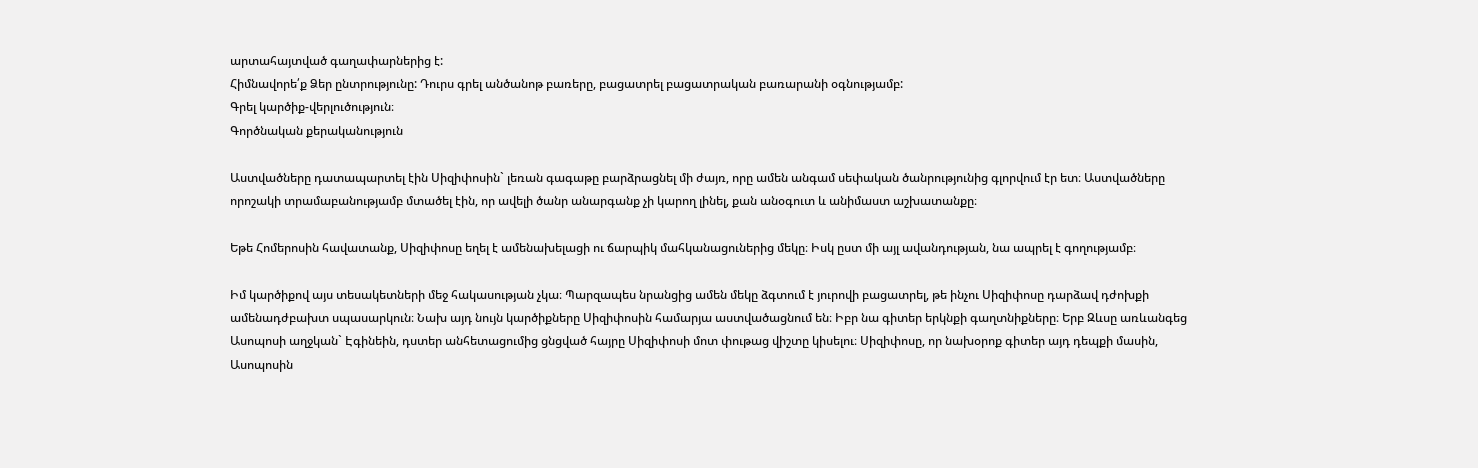արտահայտված գաղափարներից է:
Հիմնավորե՛ք Ձեր ընտրությունը: Դուրս գրել անծանոթ բառերը, բացատրել բացատրական բառարանի օգնությամբ:
Գրել կարծիք-վերլուծություն։
Գործնական քերականություն

Աստվածները դատապարտել էին Սիզիփոսին` լեռան գագաթը բարձրացնել մի ժայռ, որը ամեն անգամ սեփական ծանրությունից գլորվում էր ետ։ Աստվածները որոշակի տրամաբանությամբ մտածել էին, որ ավելի ծանր անարգանք չի կարող լինել, քան անօգուտ և անիմաստ աշխատանքը։

Եթե Հոմերոսին հավատանք, Սիզիփոսը եղել է ամենախելացի ու ճարպիկ մահկանացուներից մեկը։ Իսկ ըստ մի այլ ավանդության, նա ապրել է գողությամբ։

Իմ կարծիքով այս տեսակետների մեջ հակասության չկա։ Պարզապես նրանցից ամեն մեկը ձգտում է յուրովի բացատրել, թե ինչու Սիզիփոսը դարձավ դժոխքի ամենադժբախտ սպասարկուն։ Նախ այդ նույն կարծիքները Սիզիփոսին համարյա աստվածացնում են։ Իբր նա գիտեր երկնքի գաղտնիքները։ Երբ Զևսը առևանգեց Ասոպոսի աղջկան` Էգինեին, դստեր անհետացումից ցնցված հայրը Սիզիփոսի մոտ փութաց վիշտը կիսելու։ Սիզիփոսը, որ նախօրոք գիտեր այդ դեպքի մասին, Ասոպոսին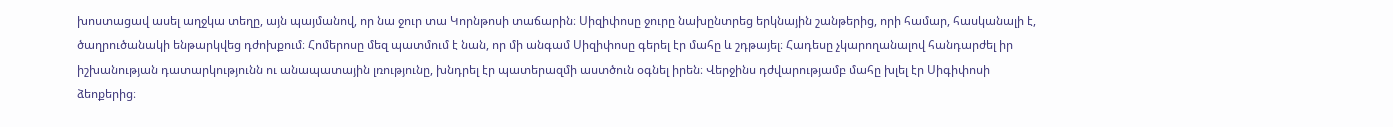խոստացավ ասել աղջկա տեղը, այն պայմանով, որ նա ջուր տա Կորնթոսի տաճարին։ Սիզիփոսը ջուրը նախընտրեց երկնային շանթերից, որի համար, հասկանալի է, ծաղրուծանակի ենթարկվեց դժոխքում։ Հոմերոսը մեզ պատմում է նան, որ մի անգամ Սիզիփոսը գերել էր մահը և շդթայել։ Հադեսը չկարողանալով հանդարժել իր իշխանության դատարկությունն ու անապատային լռությունը, խնդրել էր պատերազմի աստծուն օգնել իրեն։ Վերջինս դժվարությամբ մահը խլել էր Սիգիփոսի ձեոքերից։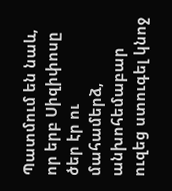Պատմում են նաև, որ երբ Սիզիփոսը ծեր էր ու մահամերձ, անխոհեմաբար ուզեց ստուգել կնոջ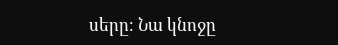սերը։ Նա կնոջը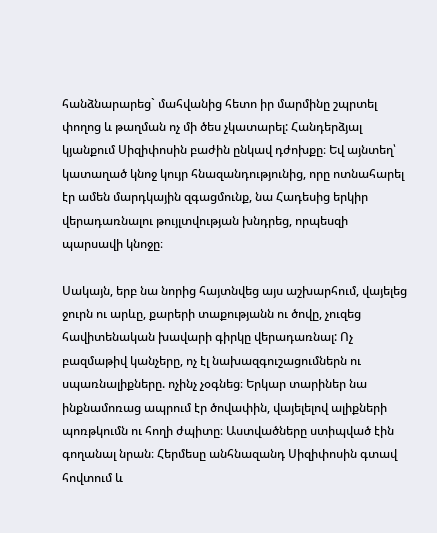հանձնարարեց` մահվանից հետո իր մարմինը շպրտել փողոց և թաղման ոչ մի ծես չկատարել: Հանդերձյալ կյանքում Սիզիփոսին բաժին ընկավ դժոխքը։ Եվ այնտեղ՝ կատաղած կնոջ կույր հնազանդությունից, որը ոտնահարել էր ամեն մարդկային զգացմունք, նա Հադեսից երկիր վերադառնալու թույլտվության խնդրեց, որպեսզի պարսավի կնոջը։

Սակայն, երբ նա նորից հայտնվեց այս աշխարհում, վայելեց ջուրն ու արևը, քարերի տաքությանն ու ծովը, չուզեց հավիտենական խավարի գիրկը վերադառնալ: Ոչ բազմաթիվ կանչերը, ոչ էլ նախազգուշացումներն ու սպառնալիքները. ոչինչ չօգնեց։ Երկար տարիներ նա ինքնամոռաց ապրում էր ծովափին, վայելելով ալիքների պոռթկումն ու հողի ժպիտը։ Աստվածները ստիպված էին գողանալ նրան։ Հերմեսը անհնազանդ Սիզիփոսին գտավ հովտում և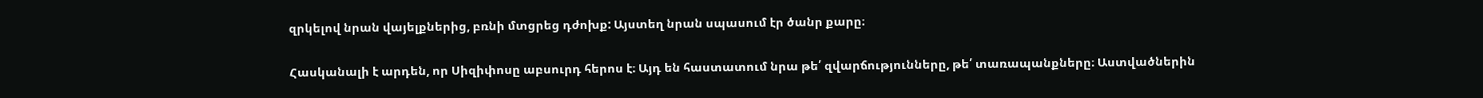զրկելով նրան վայելքներից, բռնի մտցրեց դժոխք: Այստեղ նրան սպասում էր ծանր քարը։

Հասկանալի է արդեն, որ Սիզիփոսը աբսուրդ հերոս է։ Այդ են հաստատում նրա թե՛ զվարճությունները, թե՛ տառապանքները։ Աստվածներին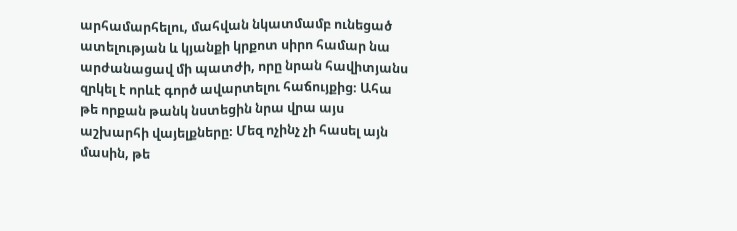արհամարհելու, մահվան նկատմամբ ունեցած ատելության և կյանքի կրքոտ սիրո համար նա արժանացավ մի պատժի, որը նրան հավիտյանս զրկել է որևէ գործ ավարտելու հաճույքից։ Ահա թե որքան թանկ նստեցին նրա վրա այս աշխարհի վայելքները։ Մեզ ոչինչ չի հասել այն մասին, թե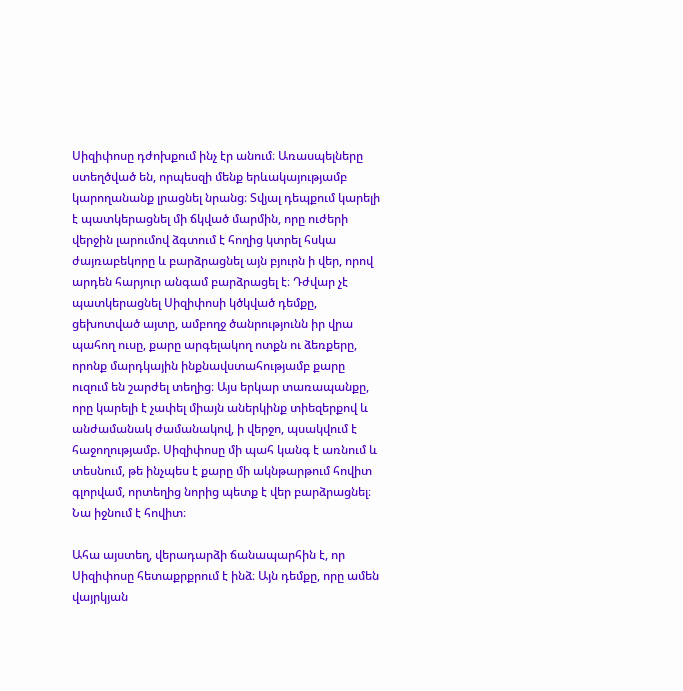Սիզիփոսը դժոխքում ինչ էր անում։ Առասպելները ստեղծված են, որպեսզի մենք երևակայությամբ կարողանանք լրացնել նրանց։ Տվյալ դեպքում կարելի է պատկերացնել մի ճկված մարմին, որը ուժերի վերջին լարումով ձգտում է հողից կտրել հսկա ժայռաբեկորը և բարձրացնել այն բյուրն ի վեր, որով արդեն հարյուր անգամ բարձրացել է։ Դժվար չէ պատկերացնել Սիզիփոսի կծկված դեմքը, ցեխոտված այտը, ամբողջ ծանրությունն իր վրա պահող ուսը, քարը արգելակող ոտքն ու ձեռքերը, որոնք մարդկային ինքնավստահությամբ քարը ուզում են շարժել տեղից։ Այս երկար տառապանքը, որը կարելի է չափել միայն աներկինք տիեզերքով և անժամանակ ժամանակով, ի վերջո, պսակվում է հաջողությամբ. Սիզիփոսը մի պահ կանգ է առնում և տեսնում, թե ինչպես է քարը մի ակնթարթում հովիտ գլորվամ, որտեղից նորից պետք է վեր բարձրացնել։ Նա իջնում է հովիտ։

Ահա այստեղ, վերադարձի ճանապարհին է, որ Սիզիփոսը հետաքրքրում է ինձ։ Այն դեմքը, որը ամեն վայրկյան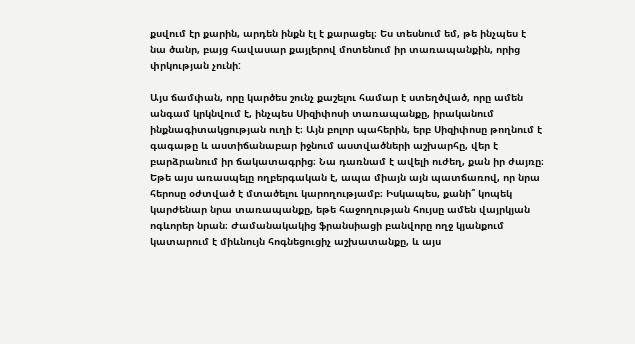քսվում էր քարին, արդեն ինքն էլ է քարացել։ Ես տեսնում եմ, թե ինչպես է նա ծանր, բայց հավասար քայլերով մոտենում իր տառապանքին, որից փրկության չունի:

Այս ճամփան, որը կարծես շունչ քաշելու համար է ստեղծված, որը ամեն անգամ կրկնվում է, ինչպես Սիզիփոսի տառապանքը, իրականում ինքնագիտակցության ուղի է։ Այն բոլոր պահերին, երբ Սիզիփոսը թողնում է գագաթը և աստիճանաբար իջնում աստվածների աշխարհը, վեր է բարձրանում իր ճակատագրից։ Նա դառնամ է ավելի ուժեղ, քան իր ժայռը։ Եթե այս առասպելը ողբերգական է, ապա միայն այն պատճառով, որ նրա հերոսը օժտված է մտածելու կարողությամբ։ Իսկապես, քանի՞ կոպեկ կարժենար նրա տառապանքը, եթե հաջողության հույսը ամեն վայրկյան ոգևորեր նրան։ Ժամանակակից ֆրանսիացի բանվորը ողջ կյանքում կատարում է միևնույն հոգնեցուցիչ աշխատանքը, և այս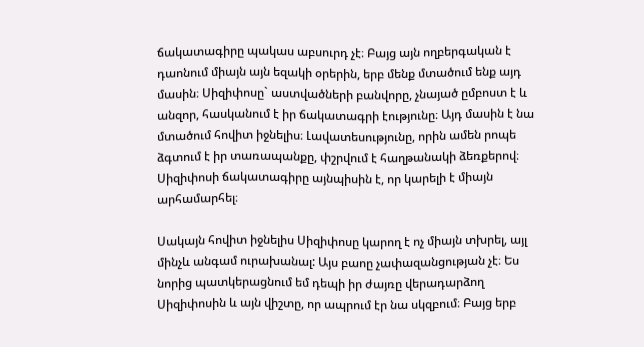ճակատագիրը պակաս աբսուրդ չէ։ Բայց այն ողբերգական է դաոնում միայն այն եզակի օրերին, երբ մենք մտածում ենք այդ մասին։ Սիզիփոսը` աստվածների բանվորը, չնայած ըմբոստ է և անզոր, հասկանում է իր ճակատագրի էությունը։ Այդ մասին է նա մտածում հովիտ իջնելիս։ Լավատեսությունը, որին ամեն րոպե ձգտում է իր տառապանքը, փշրվում է հաղթանակի ձեռքերով։ Սիզիփոսի ճակատագիրը այնպիսին է, որ կարելի է միայն արհամարհել։

Սակայն հովիտ իջնելիս Սիզիփոսը կարող է ոչ միայն տխրել, այլ մինչև անգամ ուրախանալ: Այս բաոը չափազանցության չէ։ Ես նորից պատկերացնում եմ դեպի իր ժայռը վերադարձող Սիզիփոսին և այն վիշտը, որ ապրում էր նա սկզբում։ Բայց երբ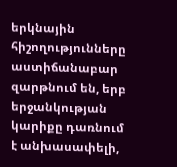երկնային հիշողությունները աստիճանաբար զարթնում են, երբ երջանկության կարիքը դառնում է անխասափելի,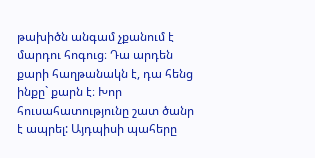թախիծն անգամ չքանում է մարդու հոգուց։ Դա արդեն քարի հաղթանակն է, դա հենց ինքը` քարն է։ Խոր հուսահատությունը շատ ծանր է ապրել: Այդպիսի պահերը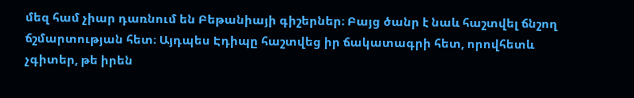մեզ համ չիար դառնում են Բեթանիայի գիշերներ։ Բայց ծանր է նաև հաշտվել ճնշող ճշմարտության հետ։ Այդպես Էդիպը հաշտվեց իր ճակատագրի հետ, որովհետև չգիտեր, թե իրեն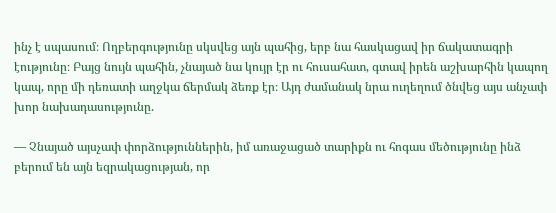ինչ է սպասում։ Ողբերգությունը սկսվեց այն պահից, երբ նա հասկացավ իր ճակատագրի էությունը։ Բայց նույն պահին, չնայած նա կույր էր ու հուսահատ, գտավ իրեն աշխարհին կապող կապ, որը մի դեռատի աղջկա ճերմակ ձեռք էր։ Այդ ժամանակ նրա ուղեղում ծնվեց այս անչափ խոր նախադասությունը.

— Չնայած այսչափ փորձություններին, իմ առաջացած տարիքն ու հոգաս մեծությունը ինձ բերում են այն եզրակացության, որ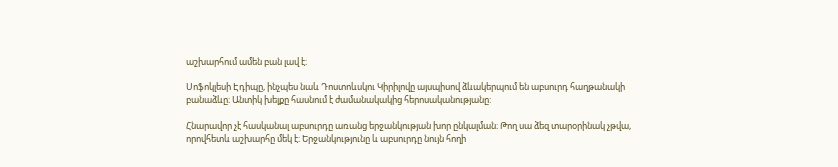աշխարհում ամեն բան լավ է։

Սոֆոկլեսի Էդիպը, ինչպես նաև Դոստոևսկու Կիրիլովը այսպիսով ձևակերպում են աբսուրդ հաղթանակի բանաձևը։ Անտիկ խելքը հասնում է ժամանակակից հերոսականությանը:

Հնարավոր չէ հասկանալ աբսուրդը առանց երջանկության խոր ընկալման։ Թող սա ձեզ տարօրինակ չթվա, որովհետև աշխարհը մեկ է։ Երջանկությունը և աբսուրդը նույն հողի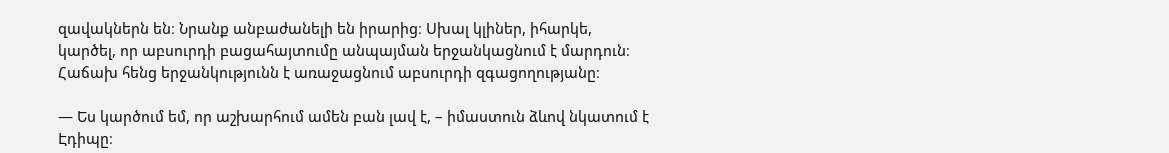զավակներն են։ Նրանք անբաժանելի են իրարից։ Սխալ կլիներ, իհարկե, կարծել, որ աբսուրդի բացահայտումը անպայման երջանկացնում է մարդուն։ Հաճախ հենց երջանկությունն է առաջացնում աբսուրդի զգացողությանը։

— Ես կարծում եմ, որ աշխարհում ամեն բան լավ է, – իմաստուն ձևով նկատում է Էդիպը։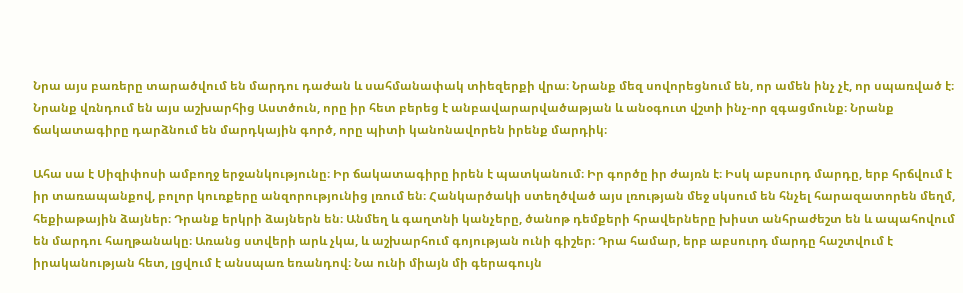Նրա այս բառերը տարածվում են մարդու դաժան և սահմանափակ տիեզերքի վրա։ Նրանք մեզ սովորեցնում են, որ ամեն ինչ չէ, որ սպառված է։ Նրանք վռնդում են այս աշխարհից Աստծուն, որը իր հետ բերեց է անբավարարվածաթյան և անօգուտ վշտի ինչ-որ զգացմունք։ Նրանք ճակատագիրը դարձնում են մարդկային գործ, որը պիտի կանոնավորեն իրենք մարդիկ։

Ահա սա է Սիզիփոսի ամբողջ երջանկությունը։ Իր ճակատագիրը իրեն է պատկանում։ Իր գործը իր ժայռն է։ Իսկ աբսուրդ մարդը, երբ հրճվում է իր տառապանքով, բոլոր կուռքերը անզորությունից լռում են։ Հանկարծակի ստեղծված այս լռության մեջ սկսում են հնչել հարազատորեն մեղմ, հեքիաթային ձայներ։ Դրանք երկրի ձայներն են։ Անմեղ և գաղտնի կանչերը, ծանոթ դեմքերի հրավերները խիստ անհրաժեշտ են և ապահովում են մարդու հաղթանակը։ Առանց ստվերի արև չկա, և աշխարհում գոյության ունի գիշեր։ Դրա համար, երբ աբսուրդ մարդը հաշտվում է իրականության հետ, լցվում է անսպառ եռանդով։ Նա ունի միայն մի գերագույն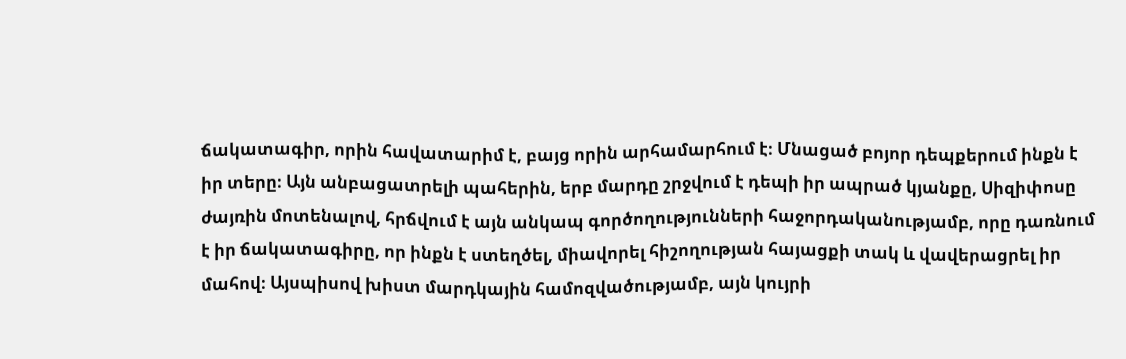ճակատագիր, որին հավատարիմ է, բայց որին արհամարհում է։ Մնացած բոյոր դեպքերում ինքն է իր տերը։ Այն անբացատրելի պահերին, երբ մարդը շրջվում է դեպի իր ապրած կյանքը, Սիզիփոսը ժայռին մոտենալով, հրճվում է այն անկապ գործողությունների հաջորդականությամբ, որը դառնում է իր ճակատագիրը, որ ինքն է ստեղծել, միավորել հիշողության հայացքի տակ և վավերացրել իր մահով։ Այսպիսով խիստ մարդկային համոզվածությամբ, այն կույրի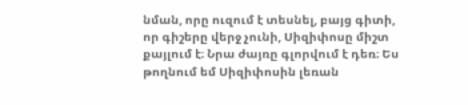նման, որը ուզում է տեսնել, բայց գիտի, որ գիշերը վերջ չունի, Սիզիփոսը միշտ քայլում է։ Նրա ժայռը գլորվում է դեռ։ Ես թողնում եմ Սիզիփոսին լեռան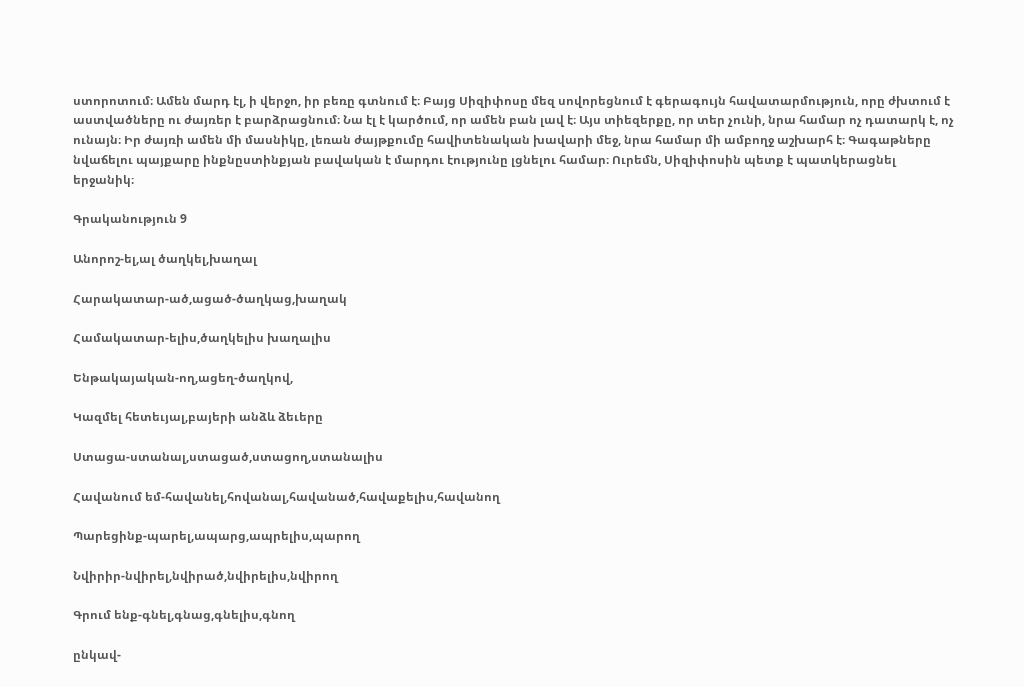ստորոտում։ Ամեն մարդ էլ, ի վերջո, իր բեռը գտնում է։ Բայց Սիզիփոսը մեզ սովորեցնում է գերագույն հավատարմություն, որը ժխտում է աստվածները ու ժայռեր է բարձրացնում։ Նա էլ է կարծում, որ ամեն բան լավ է։ Այս տիեզերքը, որ տեր չունի, նրա համար ոչ դատարկ է, ոչ ունայն։ Իր ժայռի ամեն մի մասնիկը, լեռան ժայթքումը հավիտենական խավարի մեջ, նրա համար մի ամբողջ աշխարհ է։ Գագաթները նվաճելու պայքարը ինքնըստինքյան բավական է մարդու էությունը լցնելու համար։ Ուրեմն, Սիզիփոսին պետք է պատկերացնել երջանիկ։

Գրականություն 9

Անորոշ-ել,ալ ծաղկել,խաղալ

Հարակատար-ած,ացած-ծաղկաց,խաղակ

Համակատար-ելիս,ծաղկելիս խաղալիս

Ենթակայական-ող,ացեղ-ծաղկով,

Կազմել հետեւյալ,բայերի անձև ձեւերը

Ստացա-ստանալ,ստացած,ստացող,ստանալիս

Հավանում եմ-հավանել,հովանալ,հավանած,հավաքելիս,հավանող

Պարեցինք-պարել,ապարց,ապրելիս,պարող

Նվիրիր-նվիրել,նվիրած,նվիրելիս,նվիրող

Գրում ենք-գնել,գնաց,գնելիս,գնող

ընկավ-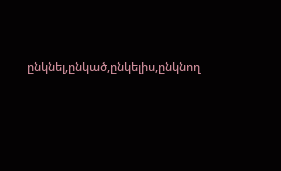ընկնել,ընկած,ընկելիս,ընկնող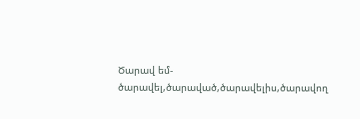Ծարավ եմ-ծարավել,ծարաված,ծարավելիս,ծարավող